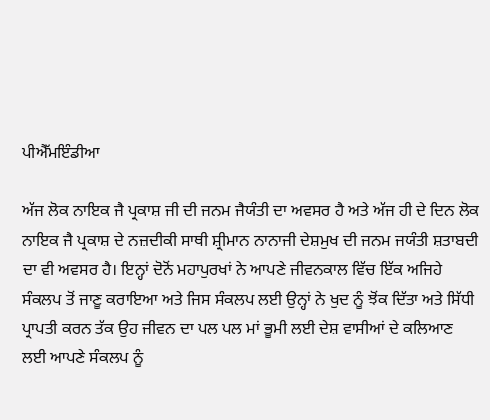ਪੀਐੱਮਇੰਡੀਆ

ਅੱਜ ਲੋਕ ਨਾਇਕ ਜੈ ਪ੍ਰਕਾਸ਼ ਜੀ ਦੀ ਜਨਮ ਜੈਯੰਤੀ ਦਾ ਅਵਸਰ ਹੈ ਅਤੇ ਅੱਜ ਹੀ ਦੇ ਦਿਨ ਲੋਕ ਨਾਇਕ ਜੈ ਪ੍ਰਕਾਸ਼ ਦੇ ਨਜ਼ਦੀਕੀ ਸਾਥੀ ਸ਼੍ਰੀਮਾਨ ਨਾਨਾਜੀ ਦੇਸ਼ਮੁਖ ਦੀ ਜਨਮ ਜਯੰਤੀ ਸ਼ਤਾਬਦੀ ਦਾ ਵੀ ਅਵਸਰ ਹੈ। ਇਨ੍ਹਾਂ ਦੋਨੋਂ ਮਹਾਪੁਰਖਾਂ ਨੇ ਆਪਣੇ ਜੀਵਨਕਾਲ ਵਿੱਚ ਇੱਕ ਅਜਿਹੇ ਸੰਕਲਪ ਤੋਂ ਜਾਣੂ ਕਰਾਇਆ ਅਤੇ ਜਿਸ ਸੰਕਲਪ ਲਈ ਉਨ੍ਹਾਂ ਨੇ ਖੁਦ ਨੂੰ ਝੋਂਕ ਦਿੱਤਾ ਅਤੇ ਸਿੱਧੀ ਪ੍ਰਾਪਤੀ ਕਰਨ ਤੱਕ ਉਹ ਜੀਵਨ ਦਾ ਪਲ ਪਲ ਮਾਂ ਭੂਮੀ ਲਈ ਦੇਸ਼ ਵਾਸੀਆਂ ਦੇ ਕਲਿਆਣ ਲਈ ਆਪਣੇ ਸੰਕਲਪ ਨੂੰ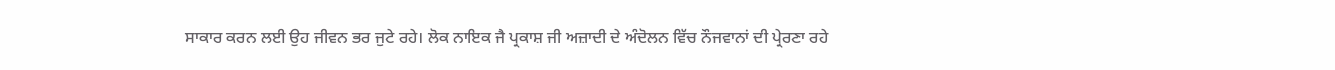ਸਾਕਾਰ ਕਰਨ ਲਈ ਉਹ ਜੀਵਨ ਭਰ ਜੁਟੇ ਰਹੇ। ਲੋਕ ਨਾਇਕ ਜੈ ਪ੍ਰਕਾਸ਼ ਜੀ ਅਜ਼ਾਦੀ ਦੇ ਅੰਦੋਲਨ ਵਿੱਚ ਨੌਜਵਾਨਾਂ ਦੀ ਪ੍ਰੇਰਣਾ ਰਹੇ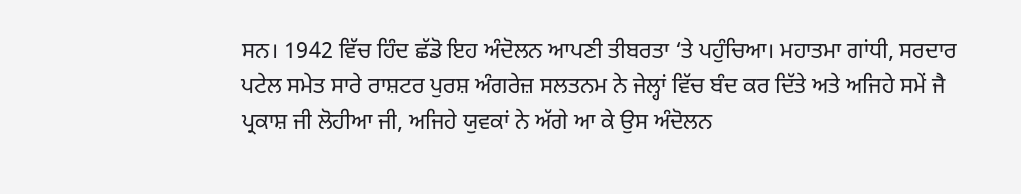ਸਨ। 1942 ਵਿੱਚ ਹਿੰਦ ਛੱਡੋ ਇਹ ਅੰਦੋਲਨ ਆਪਣੀ ਤੀਬਰਤਾ ‘ਤੇ ਪਹੁੰਚਿਆ। ਮਹਾਤਮਾ ਗਾਂਧੀ, ਸਰਦਾਰ ਪਟੇਲ ਸਮੇਤ ਸਾਰੇ ਰਾਸ਼ਟਰ ਪੁਰਸ਼ ਅੰਗਰੇਜ਼ ਸਲਤਨਮ ਨੇ ਜੇਲ੍ਹਾਂ ਵਿੱਚ ਬੰਦ ਕਰ ਦਿੱਤੇ ਅਤੇ ਅਜਿਹੇ ਸਮੇਂ ਜੈ ਪ੍ਰਕਾਸ਼ ਜੀ ਲੋਹੀਆ ਜੀ, ਅਜਿਹੇ ਯੁਵਕਾਂ ਨੇ ਅੱਗੇ ਆ ਕੇ ਉਸ ਅੰਦੋਲਨ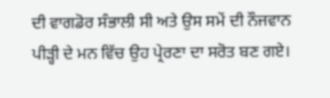ਦੀ ਵਾਗਡੋਰ ਸੰਭਾਲੀ ਸੀ ਅਤੇ ਉਸ ਸਮੇਂ ਦੀ ਨੌਜਵਾਨ ਪੀੜ੍ਹੀ ਦੇ ਮਨ ਵਿੱਚ ਉਹ ਪ੍ਰੇਰਣਾ ਦਾ ਸਰੋਤ ਬਣ ਗਏ।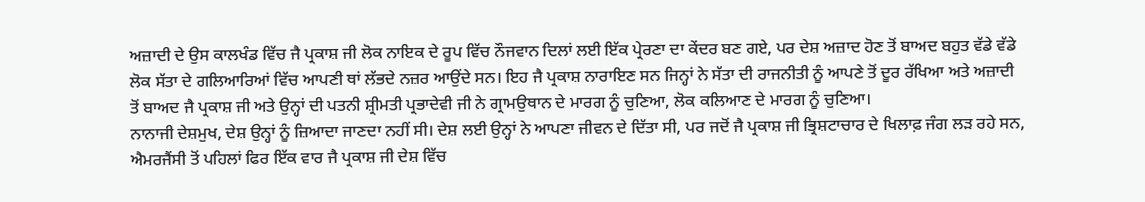ਅਜ਼ਾਦੀ ਦੇ ਉਸ ਕਾਲਖੰਡ ਵਿੱਚ ਜੈ ਪ੍ਰਕਾਸ਼ ਜੀ ਲੋਕ ਨਾਇਕ ਦੇ ਰੂਪ ਵਿੱਚ ਨੌਜਵਾਨ ਦਿਲਾਂ ਲਈ ਇੱਕ ਪ੍ਰੇਰਣਾ ਦਾ ਕੇਂਦਰ ਬਣ ਗਏ, ਪਰ ਦੇਸ਼ ਅਜ਼ਾਦ ਹੋਣ ਤੋਂ ਬਾਅਦ ਬਹੁਤ ਵੱਡੇ ਵੱਡੇ ਲੋਕ ਸੱਤਾ ਦੇ ਗਲਿਆਰਿਆਂ ਵਿੱਚ ਆਪਣੀ ਥਾਂ ਲੱਭਦੇ ਨਜ਼ਰ ਆਉਂਦੇ ਸਨ। ਇਹ ਜੈ ਪ੍ਰਕਾਸ਼ ਨਾਰਾਇਣ ਸਨ ਜਿਨ੍ਹਾਂ ਨੇ ਸੱਤਾ ਦੀ ਰਾਜਨੀਤੀ ਨੂੰ ਆਪਣੇ ਤੋਂ ਦੂਰ ਰੱਖਿਆ ਅਤੇ ਅਜ਼ਾਦੀ ਤੋਂ ਬਾਅਦ ਜੈ ਪ੍ਰਕਾਸ਼ ਜੀ ਅਤੇ ਉਨ੍ਹਾਂ ਦੀ ਪਤਨੀ ਸ਼੍ਰੀਮਤੀ ਪ੍ਰਭਾਦੇਵੀ ਜੀ ਨੇ ਗ੍ਰਾਮਉਥਾਨ ਦੇ ਮਾਰਗ ਨੂੰ ਚੁਣਿਆ, ਲੋਕ ਕਲਿਆਣ ਦੇ ਮਾਰਗ ਨੂੰ ਚੁਣਿਆ।
ਨਾਨਾਜੀ ਦੇਸ਼ਮੁਖ, ਦੇਸ਼ ਉਨ੍ਹਾਂ ਨੂੰ ਜ਼ਿਆਦਾ ਜਾਣਦਾ ਨਹੀਂ ਸੀ। ਦੇਸ਼ ਲਈ ਉਨ੍ਹਾਂ ਨੇ ਆਪਣਾ ਜੀਵਨ ਦੇ ਦਿੱਤਾ ਸੀ, ਪਰ ਜਦੋਂ ਜੈ ਪ੍ਰਕਾਸ਼ ਜੀ ਭ੍ਰਿਸ਼ਟਾਚਾਰ ਦੇ ਖਿਲਾਫ਼ ਜੰਗ ਲੜ ਰਹੇ ਸਨ, ਐਮਰਜੈਂਸੀ ਤੋਂ ਪਹਿਲਾਂ ਫਿਰ ਇੱਕ ਵਾਰ ਜੈ ਪ੍ਰਕਾਸ਼ ਜੀ ਦੇਸ਼ ਵਿੱਚ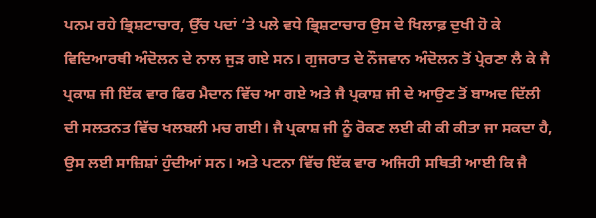ਪਨਮ ਰਹੇ ਭ੍ਰਿਸ਼ਟਾਚਾਰ, ਉੱਚ ਪਦਾਂ ‘ਤੇ ਪਲੇ ਵਧੇ ਭ੍ਰਿਸ਼ਟਾਚਾਰ ਉਸ ਦੇ ਖਿਲਾਫ਼ ਦੁਖੀ ਹੋ ਕੇ ਵਿਦਿਆਰਥੀ ਅੰਦੋਲਨ ਦੇ ਨਾਲ ਜੁੜ ਗਏ ਸਨ। ਗੁਜਰਾਤ ਦੇ ਨੌਜਵਾਨ ਅੰਦੋਲਨ ਤੋਂ ਪ੍ਰੇਰਣਾ ਲੈ ਕੇ ਜੈ ਪ੍ਰਕਾਸ਼ ਜੀ ਇੱਕ ਵਾਰ ਫਿਰ ਮੈਦਾਨ ਵਿੱਚ ਆ ਗਏ ਅਤੇ ਜੈ ਪ੍ਰਕਾਸ਼ ਜੀ ਦੇ ਆਉਣ ਤੋਂ ਬਾਅਦ ਦਿੱਲੀ ਦੀ ਸਲਤਨਤ ਵਿੱਚ ਖਲਬਲੀ ਮਚ ਗਈ। ਜੈ ਪ੍ਰਕਾਸ਼ ਜੀ ਨੂੰ ਰੋਕਣ ਲਈ ਕੀ ਕੀ ਕੀਤਾ ਜਾ ਸਕਦਾ ਹੈ, ਉਸ ਲਈ ਸਾਜ਼ਿਸ਼ਾਂ ਹੁੰਦੀਆਂ ਸਨ। ਅਤੇ ਪਟਨਾ ਵਿੱਚ ਇੱਕ ਵਾਰ ਅਜਿਹੀ ਸਥਿਤੀ ਆਈ ਕਿ ਜੈ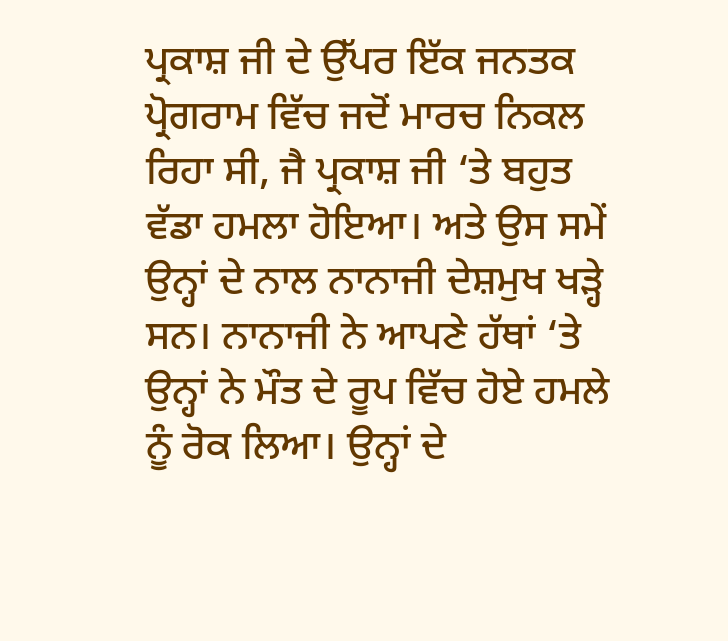ਪ੍ਰਕਾਸ਼ ਜੀ ਦੇ ਉੱਪਰ ਇੱਕ ਜਨਤਕ ਪ੍ਰੋਗਰਾਮ ਵਿੱਚ ਜਦੋਂ ਮਾਰਚ ਨਿਕਲ ਰਿਹਾ ਸੀ, ਜੈ ਪ੍ਰਕਾਸ਼ ਜੀ ‘ਤੇ ਬਹੁਤ ਵੱਡਾ ਹਮਲਾ ਹੋਇਆ। ਅਤੇ ਉਸ ਸਮੇਂ ਉਨ੍ਹਾਂ ਦੇ ਨਾਲ ਨਾਨਾਜੀ ਦੇਸ਼ਮੁਖ ਖੜ੍ਹੇ ਸਨ। ਨਾਨਾਜੀ ਨੇ ਆਪਣੇ ਹੱਥਾਂ ‘ਤੇ ਉਨ੍ਹਾਂ ਨੇ ਮੌਤ ਦੇ ਰੂਪ ਵਿੱਚ ਹੋਏ ਹਮਲੇ ਨੂੰ ਰੋਕ ਲਿਆ। ਉਨ੍ਹਾਂ ਦੇ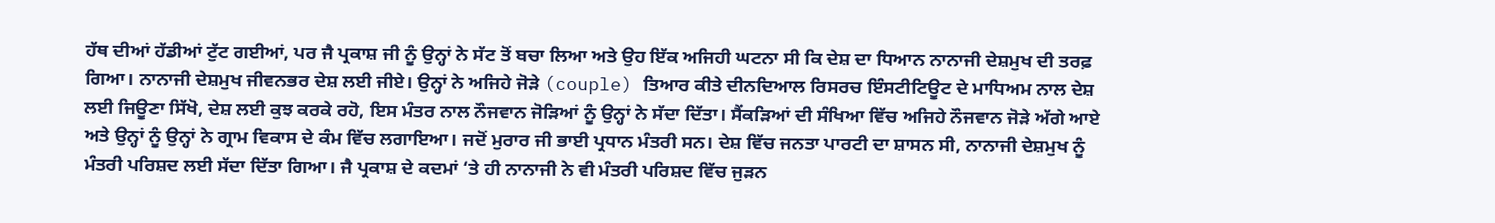ਹੱਥ ਦੀਆਂ ਹੱਡੀਆਂ ਟੁੱਟ ਗਈਆਂ, ਪਰ ਜੈ ਪ੍ਰਕਾਸ਼ ਜੀ ਨੂੰ ਉਨ੍ਹਾਂ ਨੇ ਸੱਟ ਤੋਂ ਬਚਾ ਲਿਆ ਅਤੇ ਉਹ ਇੱਕ ਅਜਿਹੀ ਘਟਨਾ ਸੀ ਕਿ ਦੇਸ਼ ਦਾ ਧਿਆਨ ਨਾਨਾਜੀ ਦੇਸ਼ਮੁਖ ਦੀ ਤਰਫ਼ ਗਿਆ। ਨਾਨਾਜੀ ਦੇਸ਼ਮੁਖ ਜੀਵਨਭਰ ਦੇਸ਼ ਲਈ ਜੀਏ। ਉਨ੍ਹਾਂ ਨੇ ਅਜਿਹੇ ਜੋੜੇ (couple) ਤਿਆਰ ਕੀਤੇ ਦੀਨਦਿਆਲ ਰਿਸਰਚ ਇੰਸਟੀਟਿਊਟ ਦੇ ਮਾਧਿਅਮ ਨਾਲ ਦੇਸ਼ ਲਈ ਜਿਊਣਾ ਸਿੱਖੋ, ਦੇਸ਼ ਲਈ ਕੁਝ ਕਰਕੇ ਰਹੋ, ਇਸ ਮੰਤਰ ਨਾਲ ਨੌਜਵਾਨ ਜੋੜਿਆਂ ਨੂੰ ਉਨ੍ਹਾਂ ਨੇ ਸੱਦਾ ਦਿੱਤਾ। ਸੈਂਕੜਿਆਂ ਦੀ ਸੰਖਿਆ ਵਿੱਚ ਅਜਿਹੇ ਨੌਜਵਾਨ ਜੋੜੇ ਅੱਗੇ ਆਏ ਅਤੇ ਉਨ੍ਹਾਂ ਨੂੰ ਉਨ੍ਹਾਂ ਨੇ ਗ੍ਰਾਮ ਵਿਕਾਸ ਦੇ ਕੰਮ ਵਿੱਚ ਲਗਾਇਆ। ਜਦੋਂ ਮੁਰਾਰ ਜੀ ਭਾਈ ਪ੍ਰਧਾਨ ਮੰਤਰੀ ਸਨ। ਦੇਸ਼ ਵਿੱਚ ਜਨਤਾ ਪਾਰਟੀ ਦਾ ਸ਼ਾਸਨ ਸੀ, ਨਾਨਾਜੀ ਦੇਸ਼ਮੁਖ ਨੂੰ ਮੰਤਰੀ ਪਰਿਸ਼ਦ ਲਈ ਸੱਦਾ ਦਿੱਤਾ ਗਿਆ। ਜੈ ਪ੍ਰਕਾਸ਼ ਦੇ ਕਦਮਾਂ ‘ਤੇ ਹੀ ਨਾਨਾਜੀ ਨੇ ਵੀ ਮੰਤਰੀ ਪਰਿਸ਼ਦ ਵਿੱਚ ਜੁੜਨ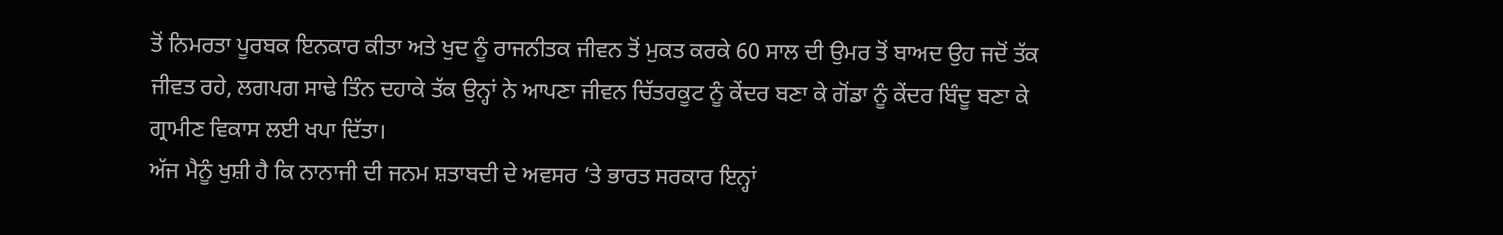ਤੋਂ ਨਿਮਰਤਾ ਪੂਰਬਕ ਇਨਕਾਰ ਕੀਤਾ ਅਤੇ ਖੁਦ ਨੂੰ ਰਾਜਨੀਤਕ ਜੀਵਨ ਤੋਂ ਮੁਕਤ ਕਰਕੇ 60 ਸਾਲ ਦੀ ਉਮਰ ਤੋਂ ਬਾਅਦ ਉਹ ਜਦੋਂ ਤੱਕ ਜੀਵਤ ਰਹੇ, ਲਗਪਗ ਸਾਢੇ ਤਿੰਨ ਦਹਾਕੇ ਤੱਕ ਉਨ੍ਹਾਂ ਨੇ ਆਪਣਾ ਜੀਵਨ ਚਿੱਤਰਕੂਟ ਨੂੰ ਕੇਂਦਰ ਬਣਾ ਕੇ ਗੋਂਡਾ ਨੂੰ ਕੇਂਦਰ ਬਿੰਦੂ ਬਣਾ ਕੇ ਗ੍ਰਾਮੀਣ ਵਿਕਾਸ ਲਈ ਖਪਾ ਦਿੱਤਾ।
ਅੱਜ ਮੈਨੂੰ ਖੁਸ਼ੀ ਹੈ ਕਿ ਨਾਨਾਜੀ ਦੀ ਜਨਮ ਸ਼ਤਾਬਦੀ ਦੇ ਅਵਸਰ ‘ਤੇ ਭਾਰਤ ਸਰਕਾਰ ਇਨ੍ਹਾਂ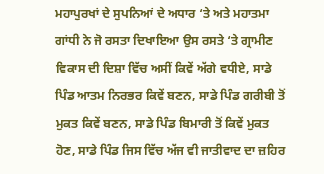ਮਹਾਪੁਰਖਾਂ ਦੇ ਸੁਪਨਿਆਂ ਦੇ ਅਧਾਰ ‘ਤੇ ਅਤੇ ਮਹਾਤਮਾ ਗਾਂਧੀ ਨੇ ਜੋ ਰਸਤਾ ਦਿਖਾਇਆ ਉਸ ਰਸਤੇ ‘ਤੇ ਗ੍ਰਾਮੀਣ ਵਿਕਾਸ ਦੀ ਦਿਸ਼ਾ ਵਿੱਚ ਅਸੀਂ ਕਿਵੇਂ ਅੱਗੇ ਵਧੀਏ, ਸਾਡੇ ਪਿੰਡ ਆਤਮ ਨਿਰਭਰ ਕਿਵੇਂ ਬਣਨ, ਸਾਡੇ ਪਿੰਡ ਗਰੀਬੀ ਤੋਂ ਮੁਕਤ ਕਿਵੇਂ ਬਣਨ, ਸਾਡੇ ਪਿੰਡ ਬਿਮਾਰੀ ਤੋਂ ਕਿਵੇਂ ਮੁਕਤ ਹੋਣ, ਸਾਡੇ ਪਿੰਡ ਜਿਸ ਵਿੱਚ ਅੱਜ ਵੀ ਜਾਤੀਵਾਦ ਦਾ ਜ਼ਹਿਰ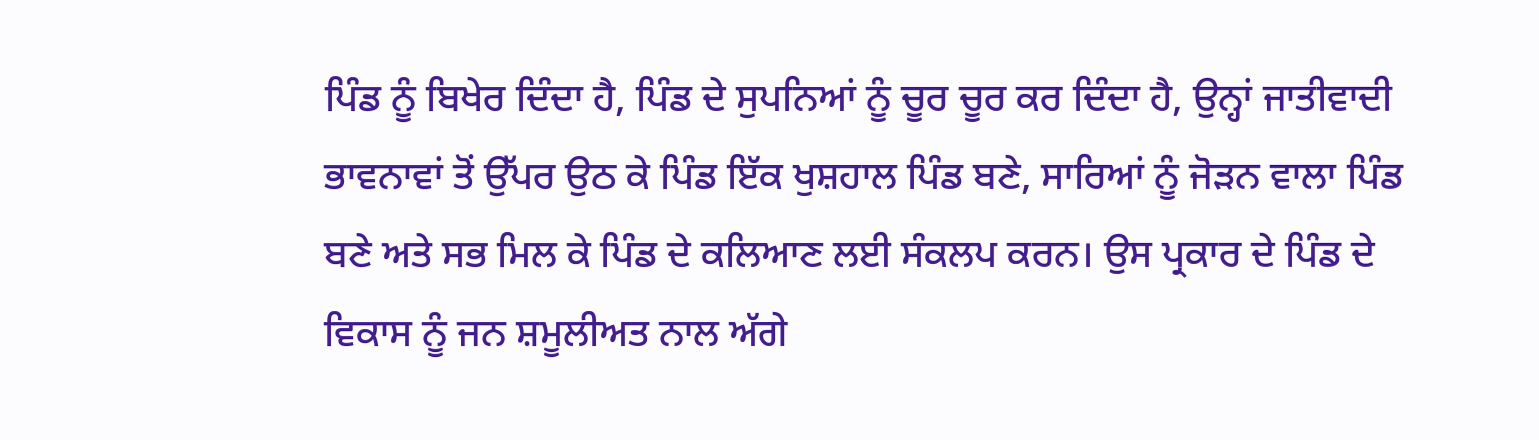ਪਿੰਡ ਨੂੰ ਬਿਖੇਰ ਦਿੰਦਾ ਹੈ, ਪਿੰਡ ਦੇ ਸੁਪਨਿਆਂ ਨੂੰ ਚੂਰ ਚੂਰ ਕਰ ਦਿੰਦਾ ਹੈ, ਉਨ੍ਹਾਂ ਜਾਤੀਵਾਦੀ ਭਾਵਨਾਵਾਂ ਤੋਂ ਉੱਪਰ ਉਠ ਕੇ ਪਿੰਡ ਇੱਕ ਖੁਸ਼ਹਾਲ ਪਿੰਡ ਬਣੇ, ਸਾਰਿਆਂ ਨੂੰ ਜੋੜਨ ਵਾਲਾ ਪਿੰਡ ਬਣੇ ਅਤੇ ਸਭ ਮਿਲ ਕੇ ਪਿੰਡ ਦੇ ਕਲਿਆਣ ਲਈ ਸੰਕਲਪ ਕਰਨ। ਉਸ ਪ੍ਰਕਾਰ ਦੇ ਪਿੰਡ ਦੇ ਵਿਕਾਸ ਨੂੰ ਜਨ ਸ਼ਮੂਲੀਅਤ ਨਾਲ ਅੱਗੇ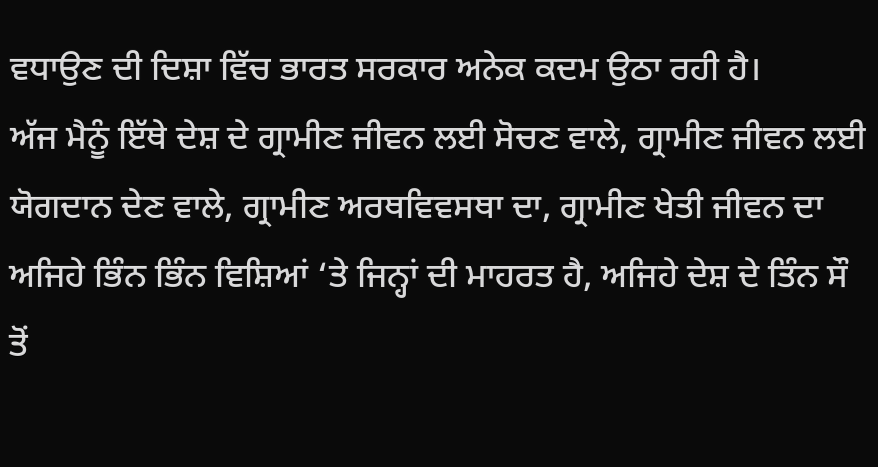ਵਧਾਉਣ ਦੀ ਦਿਸ਼ਾ ਵਿੱਚ ਭਾਰਤ ਸਰਕਾਰ ਅਨੇਕ ਕਦਮ ਉਠਾ ਰਹੀ ਹੈ।
ਅੱਜ ਮੈਨੂੰ ਇੱਥੇ ਦੇਸ਼ ਦੇ ਗ੍ਰਾਮੀਣ ਜੀਵਨ ਲਈ ਸੋਚਣ ਵਾਲੇ, ਗ੍ਰਾਮੀਣ ਜੀਵਨ ਲਈ ਯੋਗਦਾਨ ਦੇਣ ਵਾਲੇ, ਗ੍ਰਾਮੀਣ ਅਰਥਵਿਵਸਥਾ ਦਾ, ਗ੍ਰਾਮੀਣ ਖੇਤੀ ਜੀਵਨ ਦਾ ਅਜਿਹੇ ਭਿੰਨ ਭਿੰਨ ਵਿਸ਼ਿਆਂ ‘ਤੇ ਜਿਨ੍ਹਾਂ ਦੀ ਮਾਹਰਤ ਹੈ, ਅਜਿਹੇ ਦੇਸ਼ ਦੇ ਤਿੰਨ ਸੌ ਤੋਂ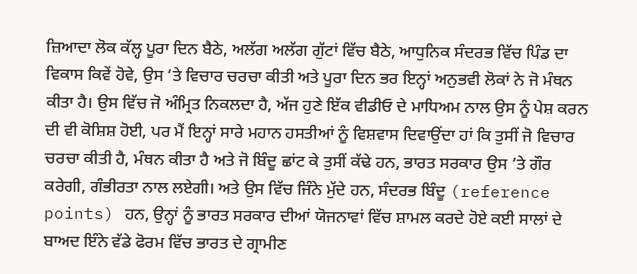ਜ਼ਿਆਦਾ ਲੋਕ ਕੱਲ੍ਹ ਪੂਰਾ ਦਿਨ ਬੈਠੇ, ਅਲੱਗ ਅਲੱਗ ਗੁੱਟਾਂ ਵਿੱਚ ਬੈਠੇ, ਆਧੁਨਿਕ ਸੰਦਰਭ ਵਿੱਚ ਪਿੰਡ ਦਾ ਵਿਕਾਸ ਕਿਵੇਂ ਹੋਵੇ, ਉਸ ‘ਤੇ ਵਿਚਾਰ ਚਰਚਾ ਕੀਤੀ ਅਤੇ ਪੂਰਾ ਦਿਨ ਭਰ ਇਨ੍ਹਾਂ ਅਨੁਭਵੀ ਲੋਕਾਂ ਨੇ ਜੋ ਮੰਥਨ ਕੀਤਾ ਹੈ। ਉਸ ਵਿੱਚ ਜੋ ਅੰਮ੍ਰਿਤ ਨਿਕਲਦਾ ਹੈ, ਅੱਜ ਹੁਣੇ ਇੱਕ ਵੀਡੀਓ ਦੇ ਮਾਧਿਅਮ ਨਾਲ ਉਸ ਨੂੰ ਪੇਸ਼ ਕਰਨ ਦੀ ਵੀ ਕੋਸ਼ਿਸ਼ ਹੋਈ, ਪਰ ਮੈਂ ਇਨ੍ਹਾਂ ਸਾਰੇ ਮਹਾਨ ਹਸਤੀਆਂ ਨੂੰ ਵਿਸ਼ਵਾਸ ਦਿਵਾਉਂਦਾ ਹਾਂ ਕਿ ਤੁਸੀਂ ਜੋ ਵਿਚਾਰ ਚਰਚਾ ਕੀਤੀ ਹੈ, ਮੰਥਨ ਕੀਤਾ ਹੈ ਅਤੇ ਜੋ ਬਿੰਦੂ ਛਾਂਟ ਕੇ ਤੁਸੀਂ ਕੱਢੇ ਹਨ, ਭਾਰਤ ਸਰਕਾਰ ਉਸ ‘ਤੇ ਗੌਰ ਕਰੇਗੀ, ਗੰਭੀਰਤਾ ਨਾਲ ਲਏਗੀ। ਅਤੇ ਉਸ ਵਿੱਚ ਜਿੰਨੇ ਮੁੱਦੇ ਹਨ, ਸੰਦਰਭ ਬਿੰਦੂ (reference points) ਹਨ, ਉਨ੍ਹਾਂ ਨੂੰ ਭਾਰਤ ਸਰਕਾਰ ਦੀਆਂ ਯੋਜਨਾਵਾਂ ਵਿੱਚ ਸ਼ਾਮਲ ਕਰਦੇ ਹੋਏ ਕਈ ਸਾਲਾਂ ਦੇ ਬਾਅਦ ਇੰਨੇ ਵੱਡੇ ਫੋਰਮ ਵਿੱਚ ਭਾਰਤ ਦੇ ਗ੍ਰਾਮੀਣ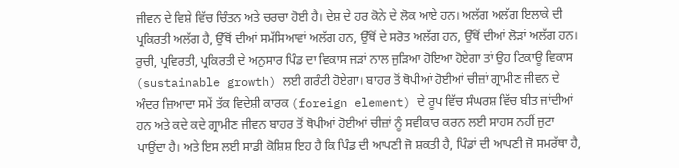ਜੀਵਨ ਦੇ ਵਿਸ਼ੇ ਵਿੱਚ ਚਿੰਤਨ ਅਤੇ ਚਰਚਾ ਹੋਈ ਹੈ। ਦੇਸ਼ ਦੇ ਹਰ ਕੋਨੇ ਦੇ ਲੋਕ ਆਏ ਹਨ। ਅਲੱਗ ਅਲੱਗ ਇਲਾਕੇ ਦੀ ਪ੍ਰਕਿਰਤੀ ਅਲੱਗ ਹੈ, ਉੱਥੋਂ ਦੀਆਂ ਸਮੱਸਿਆਵਾਂ ਅਲੱਗ ਹਨ, ਉੱਥੋਂ ਦੇ ਸਰੋਤ ਅਲੱਗ ਹਨ, ਉੱਥੋਂ ਦੀਆਂ ਲੋੜਾਂ ਅਲੱਗ ਹਨ। ਰੁਚੀ, ਪ੍ਰਵਿਰਤੀ, ਪ੍ਰਕਿਰਤੀ ਦੇ ਅਨੁਸਾਰ ਪਿੰਡ ਦਾ ਵਿਕਾਸ ਜੜਾਂ ਨਾਲ ਜੁੜਿਆ ਹੋਇਆ ਹੋਏਗਾ ਤਾਂ ਉਹ ਟਿਕਾਊ ਵਿਕਾਸ (sustainable growth) ਲਈ ਗਰੰਟੀ ਹੋਏਗਾ। ਬਾਹਰ ਤੋਂ ਥੋਪੀਆਂ ਹੋਈਆਂ ਚੀਜ਼ਾਂ ਗ੍ਰਾਮੀਣ ਜੀਵਨ ਦੇ ਅੰਦਰ ਜ਼ਿਆਦਾ ਸਮੇਂ ਤੱਕ ਵਿਦੇਸ਼ੀ ਕਾਰਕ (foreign element) ਦੇ ਰੂਪ ਵਿੱਚ ਸੰਘਰਸ਼ ਵਿੱਚ ਬੀਤ ਜਾਂਦੀਆਂ ਹਨ ਅਤੇ ਕਦੇ ਕਦੇ ਗ੍ਰਾਮੀਣ ਜੀਵਨ ਬਾਹਰ ਤੋਂ ਥੋਪੀਆਂ ਹੋਈਆਂ ਚੀਜ਼ਾਂ ਨੂੰ ਸਵੀਕਾਰ ਕਰਨ ਲਈ ਸਾਹਸ ਨਹੀਂ ਜੁਟਾ ਪਾਉਂਦਾ ਹੈ। ਅਤੇ ਇਸ ਲਈ ਸਾਡੀ ਕੋਸ਼ਿਸ਼ ਇਹ ਹੈ ਕਿ ਪਿੰਡ ਦੀ ਆਪਣੀ ਜੋ ਸ਼ਕਤੀ ਹੈ, ਪਿੰਡਾਂ ਦੀ ਆਪਣੀ ਜੋ ਸਮਰੱਥਾ ਹੈ,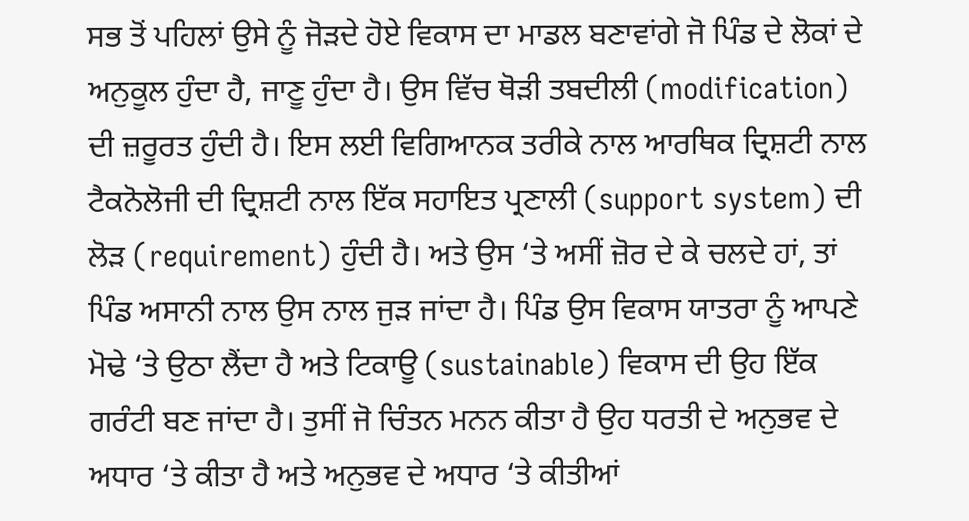ਸਭ ਤੋਂ ਪਹਿਲਾਂ ਉਸੇ ਨੂੰ ਜੋੜਦੇ ਹੋਏ ਵਿਕਾਸ ਦਾ ਮਾਡਲ ਬਣਾਵਾਂਗੇ ਜੋ ਪਿੰਡ ਦੇ ਲੋਕਾਂ ਦੇ ਅਨੁਕੂਲ ਹੁੰਦਾ ਹੈ, ਜਾਣੂ ਹੁੰਦਾ ਹੈ। ਉਸ ਵਿੱਚ ਥੋੜੀ ਤਬਦੀਲੀ (modification) ਦੀ ਜ਼ਰੂਰਤ ਹੁੰਦੀ ਹੈ। ਇਸ ਲਈ ਵਿਗਿਆਨਕ ਤਰੀਕੇ ਨਾਲ ਆਰਥਿਕ ਦ੍ਰਿਸ਼ਟੀ ਨਾਲ ਟੈਕਨੋਲੋਜੀ ਦੀ ਦ੍ਰਿਸ਼ਟੀ ਨਾਲ ਇੱਕ ਸਹਾਇਤ ਪ੍ਰਣਾਲੀ (support system) ਦੀ ਲੋੜ (requirement) ਹੁੰਦੀ ਹੈ। ਅਤੇ ਉਸ ‘ਤੇ ਅਸੀਂ ਜ਼ੋਰ ਦੇ ਕੇ ਚਲਦੇ ਹਾਂ, ਤਾਂ ਪਿੰਡ ਅਸਾਨੀ ਨਾਲ ਉਸ ਨਾਲ ਜੁੜ ਜਾਂਦਾ ਹੈ। ਪਿੰਡ ਉਸ ਵਿਕਾਸ ਯਾਤਰਾ ਨੂੰ ਆਪਣੇ ਮੋਢੇ ‘ਤੇ ਉਠਾ ਲੈਂਦਾ ਹੈ ਅਤੇ ਟਿਕਾਊ (sustainable) ਵਿਕਾਸ ਦੀ ਉਹ ਇੱਕ ਗਰੰਟੀ ਬਣ ਜਾਂਦਾ ਹੈ। ਤੁਸੀਂ ਜੋ ਚਿੰਤਨ ਮਨਨ ਕੀਤਾ ਹੈ ਉਹ ਧਰਤੀ ਦੇ ਅਨੁਭਵ ਦੇ ਅਧਾਰ ‘ਤੇ ਕੀਤਾ ਹੈ ਅਤੇ ਅਨੁਭਵ ਦੇ ਅਧਾਰ ‘ਤੇ ਕੀਤੀਆਂ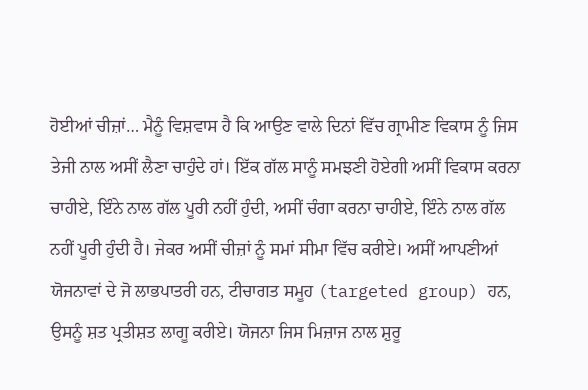ਹੋਈਆਂ ਚੀਜ਼ਾਂ… ਮੈਨੂੰ ਵਿਸ਼ਵਾਸ ਹੈ ਕਿ ਆਉਣ ਵਾਲੇ ਦਿਨਾਂ ਵਿੱਚ ਗ੍ਰਾਮੀਣ ਵਿਕਾਸ ਨੂੰ ਜਿਸ ਤੇਜੀ ਨਾਲ ਅਸੀਂ ਲੈਣਾ ਚਾਹੁੰਦੇ ਹਾਂ। ਇੱਕ ਗੱਲ ਸਾਨੂੰ ਸਮਝਣੀ ਹੋਏਗੀ ਅਸੀਂ ਵਿਕਾਸ ਕਰਨਾ ਚਾਹੀਏ, ਇੰਨੇ ਨਾਲ ਗੱਲ ਪੂਰੀ ਨਹੀਂ ਹੁੰਦੀ, ਅਸੀਂ ਚੰਗਾ ਕਰਨਾ ਚਾਹੀਏ, ਇੰਨੇ ਨਾਲ ਗੱਲ ਨਹੀਂ ਪੂਰੀ ਹੁੰਦੀ ਹੈ। ਜੇਕਰ ਅਸੀਂ ਚੀਜ਼ਾਂ ਨੂੰ ਸਮਾਂ ਸੀਮਾ ਵਿੱਚ ਕਰੀਏ। ਅਸੀਂ ਆਪਣੀਆਂ ਯੋਜਨਾਵਾਂ ਦੇ ਜੋ ਲਾਭਪਾਤਰੀ ਹਨ, ਟੀਚਾਗਤ ਸਮੂਹ (targeted group) ਹਨ, ਉਸਨੂੰ ਸ਼ਤ ਪ੍ਰਤੀਸ਼ਤ ਲਾਗੂ ਕਰੀਏ। ਯੋਜਨਾ ਜਿਸ ਮਿਜ਼ਾਜ ਨਾਲ ਸ਼ੁਰੂ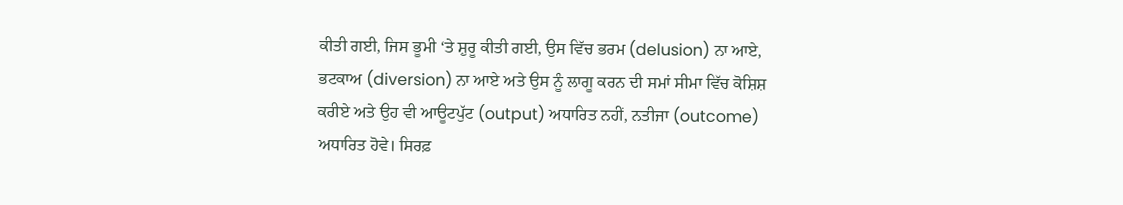ਕੀਤੀ ਗਈ, ਜਿਸ ਭੂਮੀ ‘ਤੇ ਸ਼ੁਰੂ ਕੀਤੀ ਗਈ, ਉਸ ਵਿੱਚ ਭਰਮ (delusion) ਨਾ ਆਏ, ਭਟਕਾਅ (diversion) ਨਾ ਆਏ ਅਤੇ ਉਸ ਨੂੰ ਲਾਗੂ ਕਰਨ ਦੀ ਸਮਾਂ ਸੀਮਾ ਵਿੱਚ ਕੋਸ਼ਿਸ਼ ਕਰੀਏ ਅਤੇ ਉਹ ਵੀ ਆਊਟਪੁੱਟ (output) ਅਧਾਰਿਤ ਨਹੀਂ, ਨਤੀਜਾ (outcome) ਅਧਾਰਿਤ ਹੋਵੇ। ਸਿਰਫ਼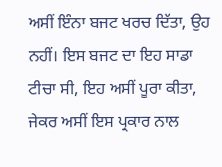ਅਸੀਂ ਇੰਨਾ ਬਜਟ ਖਰਚ ਦਿੱਤਾ, ਉਹ ਨਹੀਂ। ਇਸ ਬਜਟ ਦਾ ਇਹ ਸਾਡਾ ਟੀਚਾ ਸੀ, ਇਹ ਅਸੀਂ ਪੂਰਾ ਕੀਤਾ, ਜੇਕਰ ਅਸੀਂ ਇਸ ਪ੍ਰਕਾਰ ਨਾਲ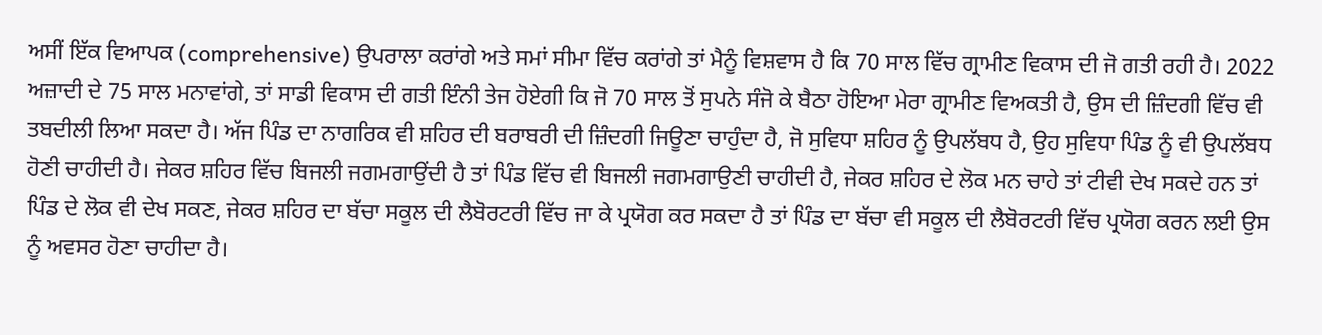ਅਸੀਂ ਇੱਕ ਵਿਆਪਕ (comprehensive) ਉਪਰਾਲਾ ਕਰਾਂਗੇ ਅਤੇ ਸਮਾਂ ਸੀਮਾ ਵਿੱਚ ਕਰਾਂਗੇ ਤਾਂ ਮੈਨੂੰ ਵਿਸ਼ਵਾਸ ਹੈ ਕਿ 70 ਸਾਲ ਵਿੱਚ ਗ੍ਰਾਮੀਣ ਵਿਕਾਸ ਦੀ ਜੋ ਗਤੀ ਰਹੀ ਹੈ। 2022 ਅਜ਼ਾਦੀ ਦੇ 75 ਸਾਲ ਮਨਾਵਾਂਗੇ, ਤਾਂ ਸਾਡੀ ਵਿਕਾਸ ਦੀ ਗਤੀ ਇੰਨੀ ਤੇਜ ਹੋਏਗੀ ਕਿ ਜੋ 70 ਸਾਲ ਤੋਂ ਸੁਪਨੇ ਸੰਜੋ ਕੇ ਬੈਠਾ ਹੋਇਆ ਮੇਰਾ ਗ੍ਰਾਮੀਣ ਵਿਅਕਤੀ ਹੈ, ਉਸ ਦੀ ਜ਼ਿੰਦਗੀ ਵਿੱਚ ਵੀ ਤਬਦੀਲੀ ਲਿਆ ਸਕਦਾ ਹੈ। ਅੱਜ ਪਿੰਡ ਦਾ ਨਾਗਰਿਕ ਵੀ ਸ਼ਹਿਰ ਦੀ ਬਰਾਬਰੀ ਦੀ ਜ਼ਿੰਦਗੀ ਜਿਊਣਾ ਚਾਹੁੰਦਾ ਹੈ, ਜੋ ਸੁਵਿਧਾ ਸ਼ਹਿਰ ਨੂੰ ਉਪਲੱਬਧ ਹੈ, ਉਹ ਸੁਵਿਧਾ ਪਿੰਡ ਨੂੰ ਵੀ ਉਪਲੱਬਧ ਹੋਣੀ ਚਾਹੀਦੀ ਹੈ। ਜੇਕਰ ਸ਼ਹਿਰ ਵਿੱਚ ਬਿਜਲੀ ਜਗਮਗਾਉਂਦੀ ਹੈ ਤਾਂ ਪਿੰਡ ਵਿੱਚ ਵੀ ਬਿਜਲੀ ਜਗਮਗਾਉਣੀ ਚਾਹੀਦੀ ਹੈ, ਜੇਕਰ ਸ਼ਹਿਰ ਦੇ ਲੋਕ ਮਨ ਚਾਹੇ ਤਾਂ ਟੀਵੀ ਦੇਖ ਸਕਦੇ ਹਨ ਤਾਂ ਪਿੰਡ ਦੇ ਲੋਕ ਵੀ ਦੇਖ ਸਕਣ, ਜੇਕਰ ਸ਼ਹਿਰ ਦਾ ਬੱਚਾ ਸਕੂਲ ਦੀ ਲੈਬੋਰਟਰੀ ਵਿੱਚ ਜਾ ਕੇ ਪ੍ਰਯੋਗ ਕਰ ਸਕਦਾ ਹੈ ਤਾਂ ਪਿੰਡ ਦਾ ਬੱਚਾ ਵੀ ਸਕੂਲ ਦੀ ਲੈਬੋਰਟਰੀ ਵਿੱਚ ਪ੍ਰਯੋਗ ਕਰਨ ਲਈ ਉਸ ਨੂੰ ਅਵਸਰ ਹੋਣਾ ਚਾਹੀਦਾ ਹੈ।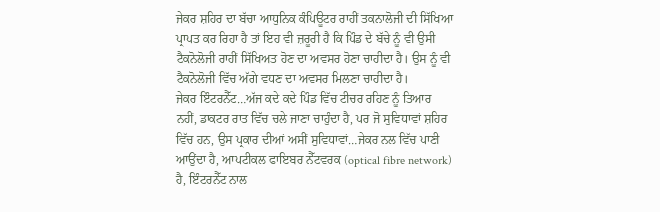ਜੇਕਰ ਸ਼ਹਿਰ ਦਾ ਬੱਚਾ ਆਧੁਨਿਕ ਕੰਪਿਊਟਰ ਰਾਹੀਂ ਤਕਨਾਲੋਜੀ ਦੀ ਸਿੱਖਿਆ ਪ੍ਰਾਪਤ ਕਰ ਰਿਹਾ ਹੈ ਤਾਂ ਇਹ ਵੀ ਜ਼ਰੂਰੀ ਹੈ ਕਿ ਪਿੰਡ ਦੇ ਬੱਚੇ ਨੂੰ ਵੀ ਉਸੀ ਟੈਕਨੋਲੋਜੀ ਰਾਹੀਂ ਸਿੱਖਿਅਤ ਹੋਣ ਦਾ ਅਵਸਰ ਹੋਣਾ ਚਾਹੀਦਾ ਹੈ। ਉਸ ਨੂੰ ਵੀ ਟੈਕਨੋਲੋਜੀ ਵਿੱਚ ਅੱਗੇ ਵਧਣ ਦਾ ਅਵਸਰ ਮਿਲਣਾ ਚਾਹੀਦਾ ਹੈ।
ਜੇਕਰ ਇੰਟਰਨੈੱਟ…ਅੱਜ ਕਦੇ ਕਦੇ ਪਿੰਡ ਵਿੱਚ ਟੀਚਰ ਰਹਿਣ ਨੂੰ ਤਿਆਰ ਨਹੀਂ, ਡਾਕਟਰ ਰਾਤ ਵਿੱਚ ਚਲੇ ਜਾਣਾ ਚਾਹੁੰਦਾ ਹੈ, ਪਰ ਜੋ ਸੁਵਿਧਾਵਾਂ ਸ਼ਹਿਰ ਵਿੱਚ ਹਨ, ਉਸ ਪ੍ਰਕਾਰ ਦੀਆਂ ਅਸੀਂ ਸੁਵਿਧਾਵਾਂ…ਜੇਕਰ ਨਲ ਵਿੱਚ ਪਾਣੀ ਆਉਂਦਾ ਹੈ, ਆਪਟੀਕਲ ਫਾਇਬਰ ਨੈੱਟਵਰਕ (optical fibre network) ਹੈ, ਇੰਟਰਨੈੱਟ ਨਾਲ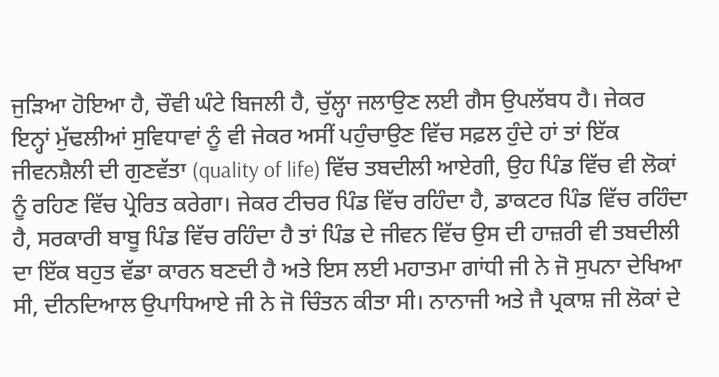ਜੁੜਿਆ ਹੋਇਆ ਹੈ, ਚੌਵੀ ਘੰਟੇ ਬਿਜਲੀ ਹੈ, ਚੁੱਲ੍ਹਾ ਜਲਾਉਣ ਲਈ ਗੈਸ ਉਪਲੱਬਧ ਹੈ। ਜੇਕਰ ਇਨ੍ਹਾਂ ਮੁੱਢਲੀਆਂ ਸੁਵਿਧਾਵਾਂ ਨੂੰ ਵੀ ਜੇਕਰ ਅਸੀਂ ਪਹੁੰਚਾਉਣ ਵਿੱਚ ਸਫ਼ਲ ਹੁੰਦੇ ਹਾਂ ਤਾਂ ਇੱਕ ਜੀਵਨਸ਼ੈਲੀ ਦੀ ਗੁਣਵੱਤਾ (quality of life) ਵਿੱਚ ਤਬਦੀਲੀ ਆਏਗੀ, ਉਹ ਪਿੰਡ ਵਿੱਚ ਵੀ ਲੋਕਾਂ ਨੂੰ ਰਹਿਣ ਵਿੱਚ ਪ੍ਰੇਰਿਤ ਕਰੇਗਾ। ਜੇਕਰ ਟੀਚਰ ਪਿੰਡ ਵਿੱਚ ਰਹਿੰਦਾ ਹੈ, ਡਾਕਟਰ ਪਿੰਡ ਵਿੱਚ ਰਹਿੰਦਾ ਹੈ, ਸਰਕਾਰੀ ਬਾਬੂ ਪਿੰਡ ਵਿੱਚ ਰਹਿੰਦਾ ਹੈ ਤਾਂ ਪਿੰਡ ਦੇ ਜੀਵਨ ਵਿੱਚ ਉਸ ਦੀ ਹਾਜ਼ਰੀ ਵੀ ਤਬਦੀਲੀ ਦਾ ਇੱਕ ਬਹੁਤ ਵੱਡਾ ਕਾਰਨ ਬਣਦੀ ਹੈ ਅਤੇ ਇਸ ਲਈ ਮਹਾਤਮਾ ਗਾਂਧੀ ਜੀ ਨੇ ਜੋ ਸੁਪਨਾ ਦੇਖਿਆ ਸੀ, ਦੀਨਦਿਆਲ ਉਪਾਧਿਆਏ ਜੀ ਨੇ ਜੋ ਚਿੰਤਨ ਕੀਤਾ ਸੀ। ਨਾਨਾਜੀ ਅਤੇ ਜੈ ਪ੍ਰਕਾਸ਼ ਜੀ ਲੋਕਾਂ ਦੇ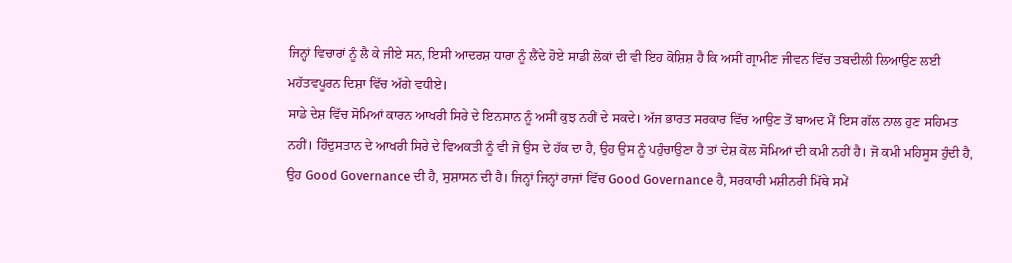ਜਿਨ੍ਹਾਂ ਵਿਚਾਰਾਂ ਨੂੰ ਲੈ ਕੇ ਜੀਏ ਸਨ, ਇਸੀ ਆਦਰਸ਼ ਧਾਰਾ ਨੂੰ ਲੈਂਦੇ ਹੋਏ ਸਾਡੀ ਲੋਕਾਂ ਦੀ ਵੀ ਇਹ ਕੋਸ਼ਿਸ਼ ਹੈ ਕਿ ਅਸੀਂ ਗ੍ਰਾਮੀਣ ਜੀਵਨ ਵਿੱਚ ਤਬਦੀਲੀ ਲਿਆਉਣ ਲਈ ਮਹੱਤਵਪੂਰਨ ਦਿਸ਼ਾ ਵਿੱਚ ਅੱਗੇ ਵਧੀਏ।
ਸਾਡੇ ਦੇਸ਼ ਵਿੱਚ ਸੋਮਿਆਂ ਕਾਰਨ ਆਖਰੀ ਸਿਰੇ ਦੇ ਇਨਸਾਨ ਨੂੰ ਅਸੀਂ ਕੁਝ ਨਹੀਂ ਦੇ ਸਕਦੇ। ਅੱਜ ਭਾਰਤ ਸਰਕਾਰ ਵਿੱਚ ਆਉਣ ਤੋਂ ਬਾਅਦ ਮੈਂ ਇਸ ਗੱਲ ਨਾਲ ਹੁਣ ਸਹਿਮਤ ਨਹੀਂ। ਹਿੰਦੁਸਤਾਨ ਦੇ ਆਖਰੀ ਸਿਰੇ ਦੇ ਵਿਅਕਤੀ ਨੂੰ ਵੀ ਜੋ ਉਸ ਦੇ ਹੱਕ ਦਾ ਹੈ, ਉਹ ਉਸ ਨੂੰ ਪਹੁੰਚਾਉਣਾ ਹੈ ਤਾਂ ਦੇਸ਼ ਕੋਲ ਸੋਮਿਆਂ ਦੀ ਕਮੀ ਨਹੀਂ ਹੈ। ਜੋ ਕਮੀ ਮਹਿਸੂਸ ਹੁੰਦੀ ਹੈ, ਉਹ Good Governance ਦੀ ਹੈ, ਸੁਸ਼ਾਸਨ ਦੀ ਹੈ। ਜਿਨ੍ਹਾਂ ਜਿਨ੍ਹਾਂ ਰਾਜਾਂ ਵਿੱਚ Good Governance ਹੈ, ਸਰਕਾਰੀ ਮਸ਼ੀਨਰੀ ਮਿੱਥੇ ਸਮੇਂ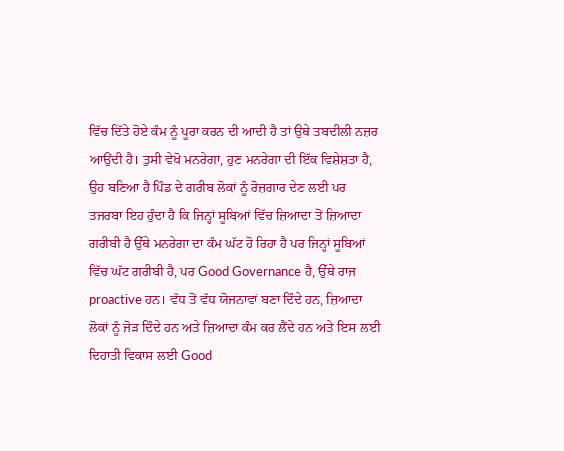ਵਿੱਚ ਦਿੱਤੇ ਹੋਏ ਕੰਮ ਨੂੰ ਪੂਰਾ ਕਰਨ ਦੀ ਆਦੀ ਹੈ ਤਾਂ ਉਥੇ ਤਬਦੀਲੀ ਨਜ਼ਰ ਆਉਂਦੀ ਹੈ। ਤੁਸੀ ਵੇਖੋ ਮਨਰੇਗਾ, ਹੁਣ ਮਨਰੇਗਾ ਦੀ ਇੱਕ ਵਿਸ਼ੇਸ਼ਤਾ ਹੈ, ਉਹ ਬਣਿਆ ਹੈ ਪਿੰਡ ਦੇ ਗਰੀਬ ਲੋਕਾਂ ਨੂੰ ਰੋਜ਼ਗਾਰ ਦੇਣ ਲਈ ਪਰ ਤਜਰਬਾ ਇਹ ਹੁੰਦਾ ਹੈ ਕਿ ਜਿਨ੍ਹਾਂ ਸੂਬਿਆਂ ਵਿੱਚ ਜ਼ਿਆਦਾ ਤੋਂ ਜ਼ਿਆਦਾ ਗਰੀਬੀ ਹੈ ਉੱਥੇ ਮਨਰੇਗਾ ਦਾ ਕੰਮ ਘੱਟ ਹੋ ਰਿਹਾ ਹੈ ਪਰ ਜਿਨ੍ਹਾਂ ਸੂਬਿਆਂ ਵਿੱਚ ਘੱਟ ਗਰੀਬੀ ਹੈ, ਪਰ Good Governance ਹੈ, ਉੱਥੇ ਰਾਜ proactive ਹਨ। ਵੱਧ ਤੋਂ ਵੱਧ ਯੋਜਨਾਵਾਂ ਬਣਾ ਦਿੰਦੇ ਹਨ, ਜ਼ਿਆਦਾ ਲੋਕਾਂ ਨੂੰ ਜੋੜ ਦਿੰਦੇ ਹਨ ਅਤੇ ਜ਼ਿਆਦਾ ਕੰਮ ਕਰ ਲੈਂਦੇ ਹਨ ਅਤੇ ਇਸ ਲਈ ਦਿਹਾਤੀ ਵਿਕਾਸ ਲਈ Good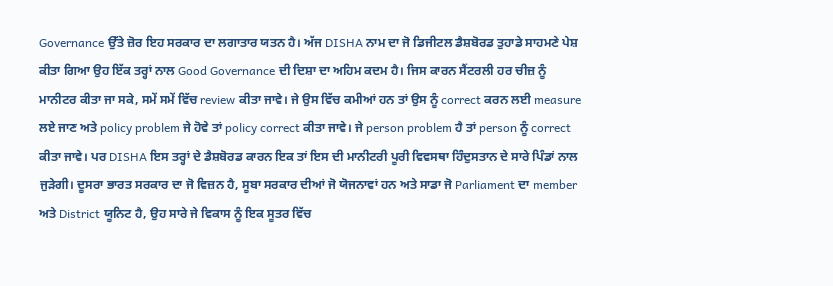Governance ਉੱਤੇ ਜ਼ੋਰ ਇਹ ਸਰਕਾਰ ਦਾ ਲਗਾਤਾਰ ਯਤਨ ਹੈ। ਅੱਜ DISHA ਨਾਮ ਦਾ ਜੋ ਡਿਜੀਟਲ ਡੈਸ਼ਬੋਰਡ ਤੁਹਾਡੇ ਸਾਹਮਣੇ ਪੇਸ਼ ਕੀਤਾ ਗਿਆ ਉਹ ਇੱਕ ਤਰ੍ਹਾਂ ਨਾਲ Good Governance ਦੀ ਦਿਸ਼ਾ ਦਾ ਅਹਿਮ ਕਦਮ ਹੈ। ਜਿਸ ਕਾਰਨ ਸੈਂਟਰਲੀ ਹਰ ਚੀਜ਼ ਨੂੰ ਮਾਨੀਟਰ ਕੀਤਾ ਜਾ ਸਕੇ, ਸਮੇਂ ਸਮੇਂ ਵਿੱਚ review ਕੀਤਾ ਜਾਵੇ। ਜੇ ਉਸ ਵਿੱਚ ਕਮੀਆਂ ਹਨ ਤਾਂ ਉਸ ਨੂੰ correct ਕਰਨ ਲਈ measure ਲਏ ਜਾਣ ਅਤੇ policy problem ਜੇ ਹੋਵੇ ਤਾਂ policy correct ਕੀਤਾ ਜਾਵੇ। ਜੇ person problem ਹੈ ਤਾਂ person ਨੂੰ correct ਕੀਤਾ ਜਾਵੇ। ਪਰ DISHA ਇਸ ਤਰ੍ਹਾਂ ਦੇ ਡੈਸ਼ਬੋਰਡ ਕਾਰਨ ਇਕ ਤਾਂ ਇਸ ਦੀ ਮਾਨੀਟਰੀ ਪੂਰੀ ਵਿਵਸਥਾ ਹਿੰਦੁਸਤਾਨ ਦੇ ਸਾਰੇ ਪਿੰਡਾਂ ਨਾਲ ਜੁੜੇਗੀ। ਦੂਸਰਾ ਭਾਰਤ ਸਰਕਾਰ ਦਾ ਜੋ ਵਿਜ਼ਨ ਹੈ, ਸੂਬਾ ਸਰਕਾਰ ਦੀਆਂ ਜੋ ਯੋਜਨਾਵਾਂ ਹਨ ਅਤੇ ਸਾਡਾ ਜੋ Parliament ਦਾ member ਅਤੇ District ਯੂਨਿਟ ਹੈ, ਉਹ ਸਾਰੇ ਜੇ ਵਿਕਾਸ ਨੂੰ ਇਕ ਸੂਤਰ ਵਿੱਚ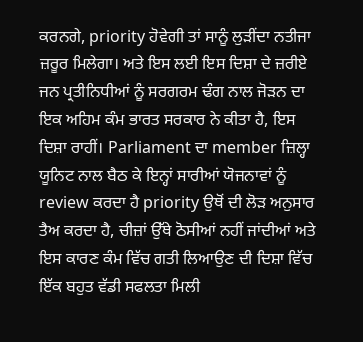ਕਰਨਗੇ, priority ਹੋਵੇਗੀ ਤਾਂ ਸਾਨੂੰ ਲੁੜੀਂਦਾ ਨਤੀਜਾ ਜ਼ਰੂਰ ਮਿਲੇਗਾ। ਅਤੇ ਇਸ ਲਈ ਇਸ ਦਿਸ਼ਾ ਦੇ ਜ਼ਰੀਏ ਜਨ ਪ੍ਰਤੀਨਿਧੀਆਂ ਨੂੰ ਸਰਗਰਮ ਢੰਗ ਨਾਲ ਜੋੜਨ ਦਾ ਇਕ ਅਹਿਮ ਕੰਮ ਭਾਰਤ ਸਰਕਾਰ ਨੇ ਕੀਤਾ ਹੈ, ਇਸ ਦਿਸ਼ਾ ਰਾਹੀਂ। Parliament ਦਾ member ਜ਼ਿਲ੍ਹਾ ਯੂਨਿਟ ਨਾਲ ਬੈਠ ਕੇ ਇਨ੍ਹਾਂ ਸਾਰੀਆਂ ਯੋਜਨਾਵਾਂ ਨੂੰ review ਕਰਦਾ ਹੈ priority ਉਥੋਂ ਦੀ ਲੋੜ ਅਨੁਸਾਰ ਤੈਅ ਕਰਦਾ ਹੈ, ਚੀਜ਼ਾਂ ਉੱਥੇ ਠੋਸੀਆਂ ਨਹੀਂ ਜਾਂਦੀਆਂ ਅਤੇ ਇਸ ਕਾਰਣ ਕੰਮ ਵਿੱਚ ਗਤੀ ਲਿਆਉਣ ਦੀ ਦਿਸ਼ਾ ਵਿੱਚ ਇੱਕ ਬਹੁਤ ਵੱਡੀ ਸਫਲਤਾ ਮਿਲੀ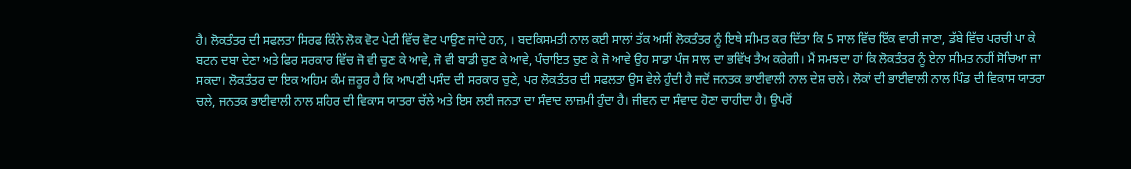ਹੈ। ਲੋਕਤੰਤਰ ਦੀ ਸਫਲਤਾ ਸਿਰਫ ਕਿੰਨੇ ਲੋਕ ਵੋਟ ਪੇਟੀ ਵਿੱਚ ਵੋਟ ਪਾਉਣ ਜਾਂਦੇ ਹਨ, । ਬਦਕਿਸਮਤੀ ਨਾਲ ਕਈ ਸਾਲਾਂ ਤੱਕ ਅਸੀਂ ਲੋਕਤੰਤਰ ਨੂੰ ਇਥੇ ਸੀਮਤ ਕਰ ਦਿੱਤਾ ਕਿ 5 ਸਾਲ ਵਿੱਚ ਇੱਕ ਵਾਰੀ ਜਾਣਾ, ਡੱਬੇ ਵਿੱਚ ਪਰਚੀ ਪਾ ਕੇ ਬਟਨ ਦਬਾ ਦੇਣਾ ਅਤੇ ਫਿਰ ਸਰਕਾਰ ਵਿੱਚ ਜੋ ਵੀ ਚੁਣ ਕੇ ਆਵੇ, ਜੋ ਵੀ ਬਾਡੀ ਚੁਣ ਕੇ ਆਵੇ, ਪੰਚਾਇਤ ਚੁਣ ਕੇ ਜੋ ਆਵੇ ਉਹ ਸਾਡਾ ਪੰਜ ਸਾਲ ਦਾ ਭਵਿੱਖ ਤੈਅ ਕਰੇਗੀ। ਮੈਂ ਸਮਝਦਾ ਹਾਂ ਕਿ ਲੋਕਤੰਤਰ ਨੂੰ ਏਨਾ ਸੀਮਤ ਨਹੀਂ ਸੋਚਿਆ ਜਾ ਸਕਦਾ। ਲੋਕਤੰਤਰ ਦਾ ਇਕ ਅਹਿਮ ਕੰਮ ਜ਼ਰੂਰ ਹੈ ਕਿ ਆਪਣੀ ਪਸੰਦ ਦੀ ਸਰਕਾਰ ਚੁਣੇ, ਪਰ ਲੋਕਤੰਤਰ ਦੀ ਸਫਲਤਾ ਉਸ ਵੇਲੇ ਹੁੰਦੀ ਹੈ ਜਦੋਂ ਜਨਤਕ ਭਾਈਵਾਲੀ ਨਾਲ ਦੇਸ਼ ਚਲੇ। ਲੋਕਾਂ ਦੀ ਭਾਈਵਾਲੀ ਨਾਲ ਪਿੰਡ ਦੀ ਵਿਕਾਸ ਯਾਤਰਾ ਚਲੇ, ਜਨਤਕ ਭਾਈਵਾਲੀ ਨਾਲ ਸ਼ਹਿਰ ਦੀ ਵਿਕਾਸ ਯਾਤਰਾ ਚੱਲੇ ਅਤੇ ਇਸ ਲਈ ਜਨਤਾ ਦਾ ਸੰਵਾਦ ਲਾਜ਼ਮੀ ਹੁੰਦਾ ਹੈ। ਜੀਵਨ ਦਾ ਸੰਵਾਦ ਹੋਣਾ ਚਾਹੀਦਾ ਹੈ। ਉਪਰੋਂ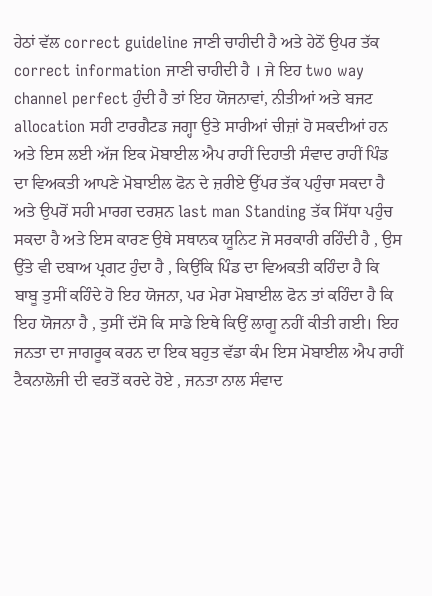ਹੇਠਾਂ ਵੱਲ correct guideline ਜਾਣੀ ਚਾਹੀਦੀ ਹੈ ਅਤੇ ਹੇਠੋਂ ਉਪਰ ਤੱਕ correct information ਜਾਣੀ ਚਾਹੀਦੀ ਹੈ । ਜੇ ਇਹ two way channel perfect ਹੁੰਦੀ ਹੈ ਤਾਂ ਇਹ ਯੋਜਨਾਵਾਂ, ਨੀਤੀਆਂ ਅਤੇ ਬਜਟ allocation ਸਹੀ ਟਾਰਗੈਟਡ ਜਗ੍ਹਾ ਉਤੇ ਸਾਰੀਆਂ ਚੀਜ਼ਾਂ ਹੋ ਸਕਦੀਆਂ ਹਨ ਅਤੇ ਇਸ ਲਈ ਅੱਜ ਇਕ ਮੋਬਾਈਲ ਐਪ ਰਾਹੀਂ ਦਿਹਾਤੀ ਸੰਵਾਦ ਰਾਹੀਂ ਪਿੰਡ ਦਾ ਵਿਅਕਤੀ ਆਪਣੇ ਮੋਬਾਈਲ ਫੋਨ ਦੇ ਜ਼ਰੀਏ ਉੱਪਰ ਤੱਕ ਪਹੁੰਚਾ ਸਕਦਾ ਹੈ ਅਤੇ ਉਪਰੋਂ ਸਹੀ ਮਾਰਗ ਦਰਸ਼ਨ last man Standing ਤੱਕ ਸਿੱਧਾ ਪਹੁੰਚ ਸਕਦਾ ਹੈ ਅਤੇ ਇਸ ਕਾਰਣ ਉਥੇ ਸਥਾਨਕ ਯੂਨਿਟ ਜੋ ਸਰਕਾਰੀ ਰਹਿੰਦੀ ਹੈ , ਉਸ ਉੱਤੇ ਵੀ ਦਬਾਅ ਪ੍ਰਗਟ ਹੁੰਦਾ ਹੈ , ਕਿਉਂਕਿ ਪਿੰਡ ਦਾ ਵਿਅਕਤੀ ਕਹਿੰਦਾ ਹੈ ਕਿ ਬਾਬੂ ਤੁਸੀਂ ਕਹਿੰਦੇ ਹੋ ਇਹ ਯੋਜਨਾ, ਪਰ ਮੇਰਾ ਮੋਬਾਈਲ ਫੋਨ ਤਾਂ ਕਹਿੰਦਾ ਹੈ ਕਿ ਇਹ ਯੋਜਨਾ ਹੈ , ਤੁਸੀਂ ਦੱਸੋ ਕਿ ਸਾਡੇ ਇਥੇ ਕਿਉਂ ਲਾਗੂ ਨਹੀਂ ਕੀਤੀ ਗਈ। ਇਹ ਜਨਤਾ ਦਾ ਜਾਗਰੂਕ ਕਰਨ ਦਾ ਇਕ ਬਹੁਤ ਵੱਡਾ ਕੰਮ ਇਸ ਮੋਬਾਈਲ ਐਪ ਰਾਹੀਂ ਟੈਕਨਾਲੋਜੀ ਦੀ ਵਰਤੋਂ ਕਰਦੇ ਹੋਏ , ਜਨਤਾ ਨਾਲ ਸੰਵਾਦ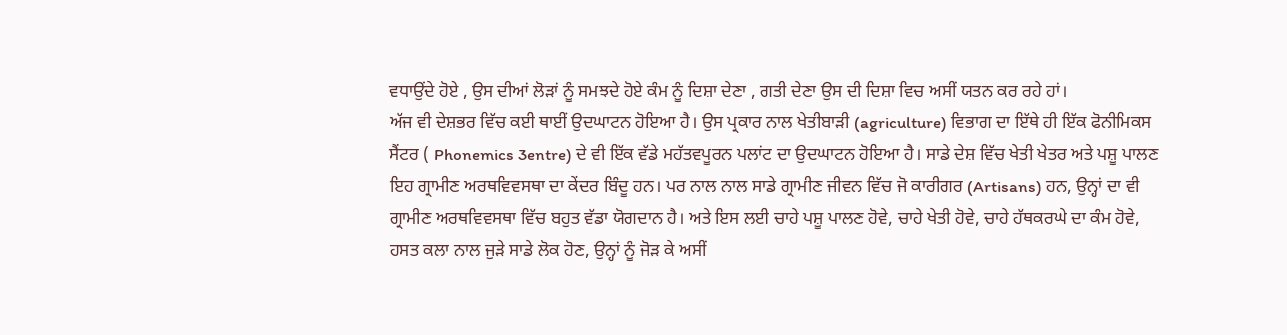ਵਧਾਉਂਦੇ ਹੋਏ , ਉਸ ਦੀਆਂ ਲੋੜਾਂ ਨੂੰ ਸਮਝਦੇ ਹੋਏ ਕੰਮ ਨੂੰ ਦਿਸ਼ਾ ਦੇਣਾ , ਗਤੀ ਦੇਣਾ ਉਸ ਦੀ ਦਿਸ਼ਾ ਵਿਚ ਅਸੀਂ ਯਤਨ ਕਰ ਰਹੇ ਹਾਂ।
ਅੱਜ ਵੀ ਦੇਸ਼ਭਰ ਵਿੱਚ ਕਈ ਥਾਈਂ ਉਦਘਾਟਨ ਹੋਇਆ ਹੈ। ਉਸ ਪ੍ਰਕਾਰ ਨਾਲ ਖੇਤੀਬਾੜੀ (agriculture) ਵਿਭਾਗ ਦਾ ਇੱਥੇ ਹੀ ਇੱਕ ਫੋਨੀਮਿਕਸ ਸੈਂਟਰ ( Phonemics 3entre) ਦੇ ਵੀ ਇੱਕ ਵੱਡੇ ਮਹੱਤਵਪੂਰਨ ਪਲਾਂਟ ਦਾ ਉਦਘਾਟਨ ਹੋਇਆ ਹੈ। ਸਾਡੇ ਦੇਸ਼ ਵਿੱਚ ਖੇਤੀ ਖੇਤਰ ਅਤੇ ਪਸ਼ੂ ਪਾਲਣ ਇਹ ਗ੍ਰਾਮੀਣ ਅਰਥਵਿਵਸਥਾ ਦਾ ਕੇਂਦਰ ਬਿੰਦੂ ਹਨ। ਪਰ ਨਾਲ ਨਾਲ ਸਾਡੇ ਗ੍ਰਾਮੀਣ ਜੀਵਨ ਵਿੱਚ ਜੋ ਕਾਰੀਗਰ (Artisans) ਹਨ, ਉਨ੍ਹਾਂ ਦਾ ਵੀ ਗ੍ਰਾਮੀਣ ਅਰਥਵਿਵਸਥਾ ਵਿੱਚ ਬਹੁਤ ਵੱਡਾ ਯੋਗਦਾਨ ਹੈ। ਅਤੇ ਇਸ ਲਈ ਚਾਹੇ ਪਸ਼ੂ ਪਾਲਣ ਹੋਵੇ, ਚਾਹੇ ਖੇਤੀ ਹੋਵੇ, ਚਾਹੇ ਹੱਥਕਰਘੇ ਦਾ ਕੰਮ ਹੋਵੇ, ਹਸਤ ਕਲਾ ਨਾਲ ਜੁੜੇ ਸਾਡੇ ਲੋਕ ਹੋਣ, ਉਨ੍ਹਾਂ ਨੂੰ ਜੋੜ ਕੇ ਅਸੀਂ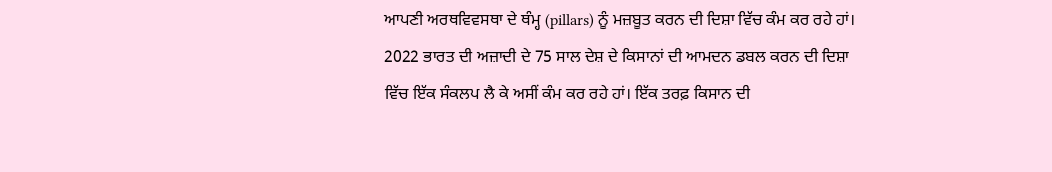ਆਪਣੀ ਅਰਥਵਿਵਸਥਾ ਦੇ ਥੰਮ੍ਹ (pillars) ਨੂੰ ਮਜ਼ਬੂਤ ਕਰਨ ਦੀ ਦਿਸ਼ਾ ਵਿੱਚ ਕੰਮ ਕਰ ਰਹੇ ਹਾਂ। 2022 ਭਾਰਤ ਦੀ ਅਜ਼ਾਦੀ ਦੇ 75 ਸਾਲ ਦੇਸ਼ ਦੇ ਕਿਸਾਨਾਂ ਦੀ ਆਮਦਨ ਡਬਲ ਕਰਨ ਦੀ ਦਿਸ਼ਾ ਵਿੱਚ ਇੱਕ ਸੰਕਲਪ ਲੈ ਕੇ ਅਸੀਂ ਕੰਮ ਕਰ ਰਹੇ ਹਾਂ। ਇੱਕ ਤਰਫ਼ ਕਿਸਾਨ ਦੀ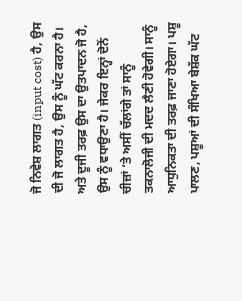ਜੋ ਨਿਵੇਸ਼ ਲਾਗਤ (input cost) ਹੈ, ਉਸ ਦੀ ਜੋ ਲਾਗਤ ਹੈ, ਉਸ ਨੂੰ ਘੱਟ ਕਰਨਾ ਹੈ। ਅਤੇ ਦੂਜੀ ਤਰਫ਼ ਉਸ ਦਾ ਉਤਪਾਦਨ ਜੋ ਹੈ, ਉਸ ਨੂੰ ਵਧਾਉਣਾ ਹੈ। ਜੇਕਰ ਇਨ੍ਹਾਂ ਦੋਨੋਂ ਚੀਜ਼ਾਂ ‘ਤੇ ਅਸੀਂ ਚੱਲਾਂਗੇ ਤਾਂ ਸਾਨੂੰ ਤਕਨਾਲੋਜੀ ਦੀ ਮਦਦ ਲੈਣੀ ਹੋਵੇਗੀ। ਸਾਨੂੰ ਆਧੁਨਿਕਤਾ ਦੀ ਤਰਫ਼ ਜਾਣਾ ਹੋਏਗਾ। ਪਸ਼ੂ ਪਾਲਣ, ਪਸ਼ੂਆਂ ਦੀ ਸੰਖਿਆ ਬੇਸ਼ੱਕ ਘੱਟ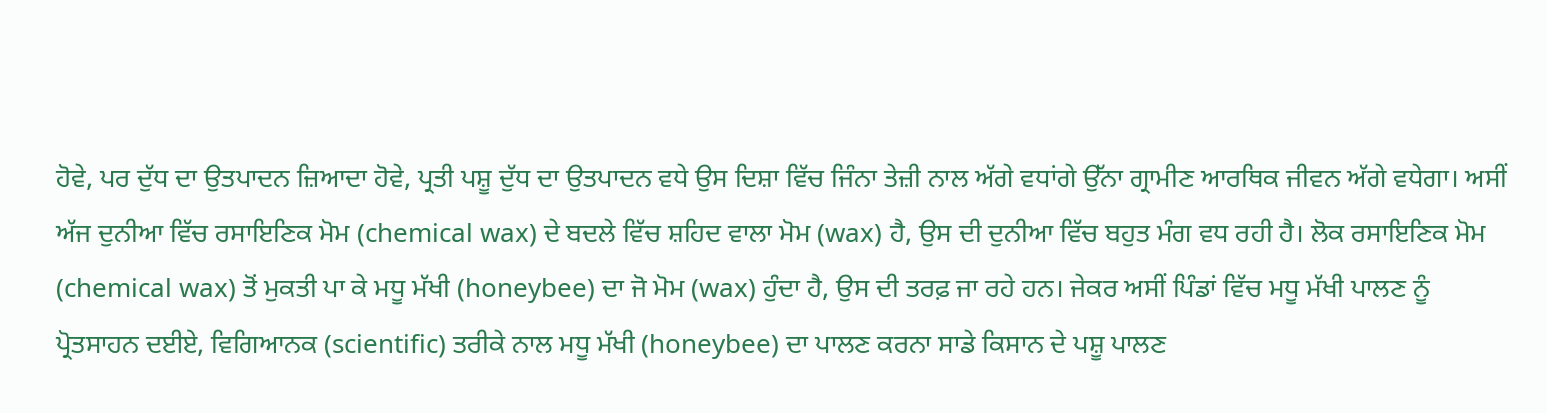ਹੋਵੇ, ਪਰ ਦੁੱਧ ਦਾ ਉਤਪਾਦਨ ਜ਼ਿਆਦਾ ਹੋਵੇ, ਪ੍ਰਤੀ ਪਸ਼ੂ ਦੁੱਧ ਦਾ ਉਤਪਾਦਨ ਵਧੇ ਉਸ ਦਿਸ਼ਾ ਵਿੱਚ ਜਿੰਨਾ ਤੇਜ਼ੀ ਨਾਲ ਅੱਗੇ ਵਧਾਂਗੇ ਉੱਨਾ ਗ੍ਰਾਮੀਣ ਆਰਥਿਕ ਜੀਵਨ ਅੱਗੇ ਵਧੇਗਾ। ਅਸੀਂ ਅੱਜ ਦੁਨੀਆ ਵਿੱਚ ਰਸਾਇਣਿਕ ਮੋਮ (chemical wax) ਦੇ ਬਦਲੇ ਵਿੱਚ ਸ਼ਹਿਦ ਵਾਲਾ ਮੋਮ (wax) ਹੈ, ਉਸ ਦੀ ਦੁਨੀਆ ਵਿੱਚ ਬਹੁਤ ਮੰਗ ਵਧ ਰਹੀ ਹੈ। ਲੋਕ ਰਸਾਇਣਿਕ ਮੋਮ (chemical wax) ਤੋਂ ਮੁਕਤੀ ਪਾ ਕੇ ਮਧੂ ਮੱਖੀ (honeybee) ਦਾ ਜੋ ਮੋਮ (wax) ਹੁੰਦਾ ਹੈ, ਉਸ ਦੀ ਤਰਫ਼ ਜਾ ਰਹੇ ਹਨ। ਜੇਕਰ ਅਸੀਂ ਪਿੰਡਾਂ ਵਿੱਚ ਮਧੂ ਮੱਖੀ ਪਾਲਣ ਨੂੰ ਪ੍ਰੋਤਸਾਹਨ ਦਈਏ, ਵਿਗਿਆਨਕ (scientific) ਤਰੀਕੇ ਨਾਲ ਮਧੂ ਮੱਖੀ (honeybee) ਦਾ ਪਾਲਣ ਕਰਨਾ ਸਾਡੇ ਕਿਸਾਨ ਦੇ ਪਸ਼ੂ ਪਾਲਣ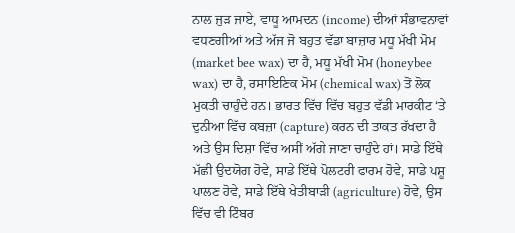ਨਾਲ ਜੁੜ ਜਾਏ, ਵਾਧੂ ਆਮਦਨ (income) ਦੀਆਂ ਸੰਭਾਵਨਾਵਾਂ ਵਧਣਗੀਆਂ ਅਤੇ ਅੱਜ ਜੋ ਬਹੁਤ ਵੱਡਾ ਬਾਜ਼ਾਰ ਮਧੂ ਮੱਖੀ ਮੋਮ (market bee wax) ਦਾ ਹੈ, ਮਧੂ ਮੱਖੀ ਮੋਮ (honeybee wax) ਦਾ ਹੈ, ਰਸਾਇਣਿਕ ਮੋਮ (chemical wax) ਤੋਂ ਲੋਕ ਮੁਕਤੀ ਚਾਹੁੰਦੇ ਹਨ। ਭਾਰਤ ਵਿੱਚ ਵਿੱਚ ਬਹੁਤ ਵੱਡੀ ਮਾਰਕੀਟ ‘ਤੇ ਦੁਨੀਆ ਵਿੱਚ ਕਬਜ਼ਾ (capture) ਕਰਨ ਦੀ ਤਾਕਤ ਰੱਖਦਾ ਹੈ ਅਤੇ ਉਸ ਦਿਸ਼ਾ ਵਿੱਚ ਅਸੀਂ ਅੱਗੇ ਜਾਣਾ ਚਾਹੁੰਦੇ ਹਾਂ। ਸਾਡੇ ਇੱਥੇ ਮੱਛੀ ਉਦਯੋਗ ਹੋਵੇ, ਸਾਡੇ ਇੱਥੇ ਪੋਲਟਰੀ ਫਾਰਮ ਹੋਵੇ, ਸਾਡੇ ਪਸ਼ੂ ਪਾਲਣ ਹੋਵੇ, ਸਾਡੇ ਇੱਥੇ ਖੇਤੀਬਾੜੀ (agriculture) ਹੋਵੇ, ਉਸ ਵਿੱਚ ਵੀ ਟਿੰਬਰ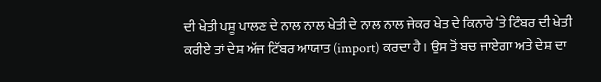ਦੀ ਖੇਤੀ ਪਸ਼ੂ ਪਾਲਣ ਦੇ ਨਾਲ ਨਾਲ ਖੇਤੀ ਦੇ ਨਾਲ ਨਾਲ ਜੇਕਰ ਖੇਤ ਦੇ ਕਿਨਾਰੇ ‘ਤੇ ਟਿੰਬਰ ਦੀ ਖੇਤੀ ਕਰੀਏ ਤਾਂ ਦੇਸ਼ ਅੱਜ ਟਿੱਬਰ ਆਯਾਤ (import) ਕਰਦਾ ਹੈ। ਉਸ ਤੋਂ ਬਚ ਜਾਏਗਾ ਅਤੇ ਦੇਸ਼ ਦਾ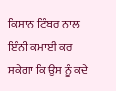ਕਿਸਾਨ ਟਿੰਬਰ ਨਾਲ ਇੰਨੀ ਕਮਾਈ ਕਰ ਸਕੇਗਾ ਕਿ ਉਸ ਨੂੰ ਕਦੇ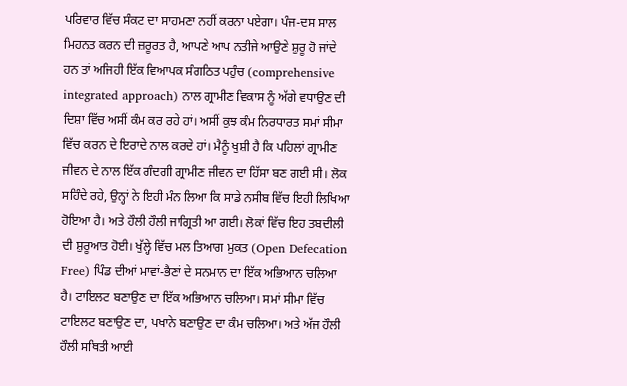ਪਰਿਵਾਰ ਵਿੱਚ ਸੰਕਟ ਦਾ ਸਾਹਮਣਾ ਨਹੀਂ ਕਰਨਾ ਪਏਗਾ। ਪੰਜ-ਦਸ ਸਾਲ ਮਿਹਨਤ ਕਰਨ ਦੀ ਜ਼ਰੂਰਤ ਹੈ, ਆਪਣੇ ਆਪ ਨਤੀਜੇ ਆਉਣੇ ਸ਼ੁਰੂ ਹੋ ਜਾਂਦੇ ਹਨ ਤਾਂ ਅਜਿਹੀ ਇੱਕ ਵਿਆਪਕ ਸੰਗਠਿਤ ਪਹੁੰਚ (comprehensive integrated approach) ਨਾਲ ਗ੍ਰਾਮੀਣ ਵਿਕਾਸ ਨੂੰ ਅੱਗੇ ਵਧਾਉਣ ਦੀ ਦਿਸ਼ਾ ਵਿੱਚ ਅਸੀਂ ਕੰਮ ਕਰ ਰਹੇ ਹਾਂ। ਅਸੀਂ ਕੁਝ ਕੰਮ ਨਿਰਧਾਰਤ ਸਮਾਂ ਸੀਮਾ ਵਿੱਚ ਕਰਨ ਦੇ ਇਰਾਦੇ ਨਾਲ ਕਰਦੇ ਹਾਂ। ਮੈਨੂੰ ਖੁਸ਼ੀ ਹੈ ਕਿ ਪਹਿਲਾਂ ਗ੍ਰਾਮੀਣ ਜੀਵਨ ਦੇ ਨਾਲ ਇੱਕ ਗੰਦਗੀ ਗ੍ਰਾਮੀਣ ਜੀਵਨ ਦਾ ਹਿੱਸਾ ਬਣ ਗਈ ਸੀ। ਲੋਕ ਸਹਿੰਦੇ ਰਹੇ, ਉਨ੍ਹਾਂ ਨੇ ਇਹੀ ਮੰਨ ਲਿਆ ਕਿ ਸਾਡੇ ਨਸੀਬ ਵਿੱਚ ਇਹੀ ਲਿਖਿਆ ਹੋਇਆ ਹੈ। ਅਤੇ ਹੌਲੀ ਹੌਲੀ ਜਾਗ੍ਰਿਤੀ ਆ ਗਈ। ਲੋਕਾਂ ਵਿੱਚ ਇਹ ਤਬਦੀਲੀ ਦੀ ਸ਼ੁਰੂਆਤ ਹੋਈ। ਖੁੱਲ੍ਹੇ ਵਿੱਚ ਮਲ ਤਿਆਗ ਮੁਕਤ (Open Defecation Free) ਪਿੰਡ ਦੀਆਂ ਮਾਵਾਂ-ਭੈਣਾਂ ਦੇ ਸਨਮਾਨ ਦਾ ਇੱਕ ਅਭਿਆਨ ਚਲਿਆ ਹੈ। ਟਾਇਲਟ ਬਣਾਉਣ ਦਾ ਇੱਕ ਅਭਿਆਨ ਚਲਿਆ। ਸਮਾਂ ਸੀਮਾ ਵਿੱਚ ਟਾਇਲਟ ਬਣਾਉਣ ਦਾ, ਪਖਾਨੇ ਬਣਾਉਣ ਦਾ ਕੰਮ ਚਲਿਆ। ਅਤੇ ਅੱਜ ਹੌਲੀ ਹੌਲੀ ਸਥਿਤੀ ਆਈ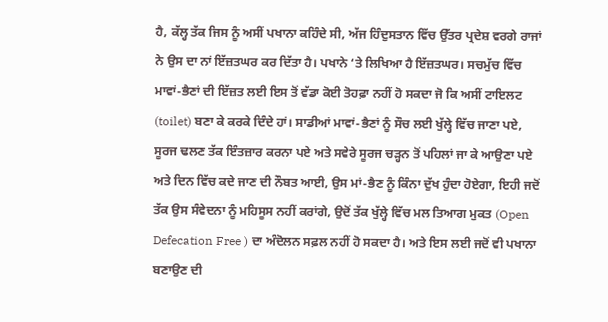ਹੈ, ਕੱਲ੍ਹ ਤੱਕ ਜਿਸ ਨੂੰ ਅਸੀਂ ਪਖਾਨਾ ਕਹਿੰਦੇ ਸੀ, ਅੱਜ ਹਿੰਦੁਸਤਾਨ ਵਿੱਚ ਉੱਤਰ ਪ੍ਰਦੇਸ਼ ਵਰਗੇ ਰਾਜਾਂ ਨੇ ਉਸ ਦਾ ਨਾਂ ਇੱਜ਼ਤਘਰ ਕਰ ਦਿੱਤਾ ਹੈ। ਪਖਾਨੇ ‘ਤੇ ਲਿਖਿਆ ਹੈ ਇੱਜ਼ਤਘਰ। ਸਚਮੁੱਚ ਵਿੱਚ ਮਾਵਾਂ-ਭੈਣਾਂ ਦੀ ਇੱਜ਼ਤ ਲਈ ਇਸ ਤੋਂ ਵੱਡਾ ਕੋਈ ਤੋਹਫ਼ਾ ਨਹੀਂ ਹੋ ਸਕਦਾ ਜੋ ਕਿ ਅਸੀਂ ਟਾਇਲਟ (toilet) ਬਣਾ ਕੇ ਕਰਕੇ ਦਿੰਦੇ ਹਾਂ। ਸਾਡੀਆਂ ਮਾਵਾਂ-ਭੈਣਾਂ ਨੂੰ ਸੌਚ ਲਈ ਖੁੱਲ੍ਹੇ ਵਿੱਚ ਜਾਣਾ ਪਏ, ਸੂਰਜ ਢਲਣ ਤੱਕ ਇੰਤਜ਼ਾਰ ਕਰਨਾ ਪਏ ਅਤੇ ਸਵੇਰੇ ਸੂਰਜ ਚੜ੍ਹਨ ਤੋਂ ਪਹਿਲਾਂ ਜਾ ਕੇ ਆਉਣਾ ਪਏ ਅਤੇ ਦਿਨ ਵਿੱਚ ਕਦੇ ਜਾਣ ਦੀ ਨੌਬਤ ਆਈ, ਉਸ ਮਾਂ-ਭੈਣ ਨੂੰ ਕਿੰਨਾ ਦੁੱਖ ਹੁੰਦਾ ਹੋਏਗਾ, ਇਹੀ ਜਦੋਂ ਤੱਕ ਉਸ ਸੰਵੇਦਨਾ ਨੂੰ ਮਹਿਸੂਸ ਨਹੀਂ ਕਰਾਂਗੇ, ਉਦੋਂ ਤੱਕ ਖੁੱਲ੍ਹੇ ਵਿੱਚ ਮਲ ਤਿਆਗ ਮੁਕਤ (Open Defecation Free ) ਦਾ ਅੰਦੋਲਨ ਸਫ਼ਲ ਨਹੀਂ ਹੋ ਸਕਦਾ ਹੈ। ਅਤੇ ਇਸ ਲਈ ਜਦੋਂ ਵੀ ਪਖਾਨਾ ਬਣਾਉਣ ਦੀ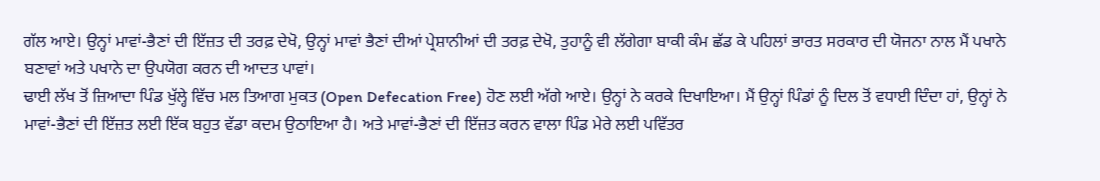ਗੱਲ ਆਏ। ਉਨ੍ਹਾਂ ਮਾਵਾਂ-ਭੈਣਾਂ ਦੀ ਇੱਜ਼ਤ ਦੀ ਤਰਫ਼ ਦੇਖੋ, ਉਨ੍ਹਾਂ ਮਾਵਾਂ ਭੈਣਾਂ ਦੀਆਂ ਪ੍ਰੇਸ਼ਾਨੀਆਂ ਦੀ ਤਰਫ਼ ਦੇਖੋ, ਤੁਹਾਨੂੰ ਵੀ ਲੱਗੇਗਾ ਬਾਕੀ ਕੰਮ ਛੱਡ ਕੇ ਪਹਿਲਾਂ ਭਾਰਤ ਸਰਕਾਰ ਦੀ ਯੋਜਨਾ ਨਾਲ ਮੈਂ ਪਖਾਨੇ ਬਣਾਵਾਂ ਅਤੇ ਪਖਾਨੇ ਦਾ ਉਪਯੋਗ ਕਰਨ ਦੀ ਆਦਤ ਪਾਵਾਂ।
ਢਾਈ ਲੱਖ ਤੋਂ ਜ਼ਿਆਦਾ ਪਿੰਡ ਖੁੱਲ੍ਹੇ ਵਿੱਚ ਮਲ ਤਿਆਗ ਮੁਕਤ (Open Defecation Free) ਹੋਣ ਲਈ ਅੱਗੇ ਆਏ। ਉਨ੍ਹਾਂ ਨੇ ਕਰਕੇ ਦਿਖਾਇਆ। ਮੈਂ ਉਨ੍ਹਾਂ ਪਿੰਡਾਂ ਨੂੰ ਦਿਲ ਤੋਂ ਵਧਾਈ ਦਿੰਦਾ ਹਾਂ, ਉਨ੍ਹਾਂ ਨੇ ਮਾਵਾਂ-ਭੈਣਾਂ ਦੀ ਇੱਜ਼ਤ ਲਈ ਇੱਕ ਬਹੁਤ ਵੱਡਾ ਕਦਮ ਉਠਾਇਆ ਹੈ। ਅਤੇ ਮਾਵਾਂ-ਭੈਣਾਂ ਦੀ ਇੱਜ਼ਤ ਕਰਨ ਵਾਲਾ ਪਿੰਡ ਮੇਰੇ ਲਈ ਪਵਿੱਤਰ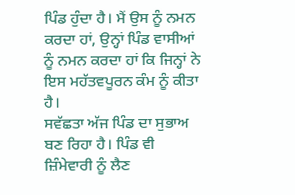ਪਿੰਡ ਹੁੰਦਾ ਹੈ। ਮੈਂ ਉਸ ਨੂੰ ਨਮਨ ਕਰਦਾ ਹਾਂ, ਉਨ੍ਹਾਂ ਪਿੰਡ ਵਾਸੀਆਂ ਨੂੰ ਨਮਨ ਕਰਦਾ ਹਾਂ ਕਿ ਜਿਨ੍ਹਾਂ ਨੇ ਇਸ ਮਹੱਤਵਪੂਰਨ ਕੰਮ ਨੂੰ ਕੀਤਾ ਹੈ।
ਸਵੱਛਤਾ ਅੱਜ ਪਿੰਡ ਦਾ ਸੁਭਾਅ ਬਣ ਰਿਹਾ ਹੈ। ਪਿੰਡ ਵੀ ਜ਼ਿੰਮੇਵਾਰੀ ਨੂੰ ਲੈਣ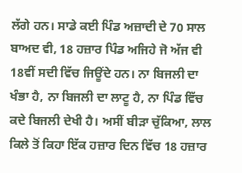ਲੱਗੇ ਹਨ। ਸਾਡੇ ਕਈ ਪਿੰਡ ਅਜ਼ਾਦੀ ਦੇ 70 ਸਾਲ ਬਾਅਦ ਵੀ, 18 ਹਜ਼ਾਰ ਪਿੰਡ ਅਜਿਹੇ ਜੋ ਅੱਜ ਵੀ 18ਵੀਂ ਸਦੀ ਵਿੱਚ ਜਿਊਂਦੇ ਹਨ। ਨਾ ਬਿਜਲੀ ਦਾ ਖੰਭਾ ਹੈ, ਨਾ ਬਿਜਲੀ ਦਾ ਲਾਟੂ ਹੈ, ਨਾ ਪਿੰਡ ਵਿੱਚ ਕਦੇ ਬਿਜਲੀ ਦੇਖੀ ਹੈ। ਅਸੀਂ ਬੀੜਾ ਚੁੱਕਿਆ, ਲਾਲ ਕਿਲੇ ਤੋਂ ਕਿਹਾ ਇੱਕ ਹਜ਼ਾਰ ਦਿਨ ਵਿੱਚ 18 ਹਜ਼ਾਰ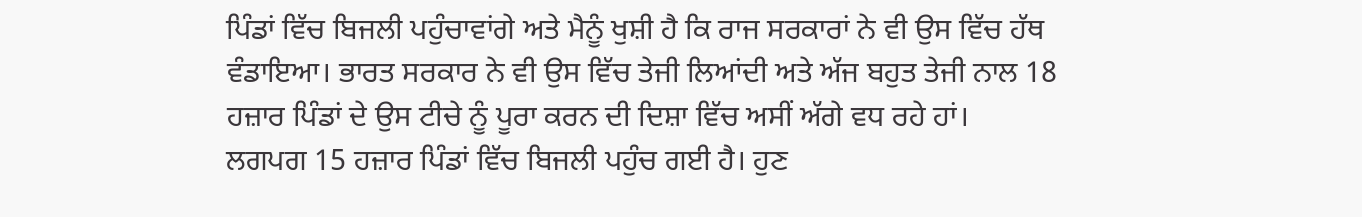ਪਿੰਡਾਂ ਵਿੱਚ ਬਿਜਲੀ ਪਹੁੰਚਾਵਾਂਗੇ ਅਤੇ ਮੈਨੂੰ ਖੁਸ਼ੀ ਹੈ ਕਿ ਰਾਜ ਸਰਕਾਰਾਂ ਨੇ ਵੀ ਉਸ ਵਿੱਚ ਹੱਥ ਵੰਡਾਇਆ। ਭਾਰਤ ਸਰਕਾਰ ਨੇ ਵੀ ਉਸ ਵਿੱਚ ਤੇਜੀ ਲਿਆਂਦੀ ਅਤੇ ਅੱਜ ਬਹੁਤ ਤੇਜੀ ਨਾਲ 18 ਹਜ਼ਾਰ ਪਿੰਡਾਂ ਦੇ ਉਸ ਟੀਚੇ ਨੂੰ ਪੂਰਾ ਕਰਨ ਦੀ ਦਿਸ਼ਾ ਵਿੱਚ ਅਸੀਂ ਅੱਗੇ ਵਧ ਰਹੇ ਹਾਂ।
ਲਗਪਗ 15 ਹਜ਼ਾਰ ਪਿੰਡਾਂ ਵਿੱਚ ਬਿਜਲੀ ਪਹੁੰਚ ਗਈ ਹੈ। ਹੁਣ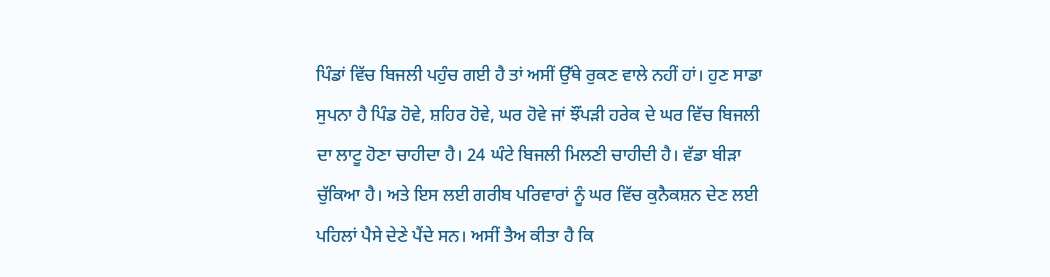ਪਿੰਡਾਂ ਵਿੱਚ ਬਿਜਲੀ ਪਹੁੰਚ ਗਈ ਹੈ ਤਾਂ ਅਸੀਂ ਉੱਥੇ ਰੁਕਣ ਵਾਲੇ ਨਹੀਂ ਹਾਂ। ਹੁਣ ਸਾਡਾ ਸੁਪਨਾ ਹੈ ਪਿੰਡ ਹੋਵੇ, ਸ਼ਹਿਰ ਹੋਵੇ, ਘਰ ਹੋਵੇ ਜਾਂ ਝੌਂਪੜੀ ਹਰੇਕ ਦੇ ਘਰ ਵਿੱਚ ਬਿਜਲੀ ਦਾ ਲਾਟੂ ਹੋਣਾ ਚਾਹੀਦਾ ਹੈ। 24 ਘੰਟੇ ਬਿਜਲੀ ਮਿਲਣੀ ਚਾਹੀਦੀ ਹੈ। ਵੱਡਾ ਬੀੜਾ ਚੁੱਕਿਆ ਹੈ। ਅਤੇ ਇਸ ਲਈ ਗਰੀਬ ਪਰਿਵਾਰਾਂ ਨੂੰ ਘਰ ਵਿੱਚ ਕੁਨੈਕਸ਼ਨ ਦੇਣ ਲਈ ਪਹਿਲਾਂ ਪੈਸੇ ਦੇਣੇ ਪੈਂਦੇ ਸਨ। ਅਸੀਂ ਤੈਅ ਕੀਤਾ ਹੈ ਕਿ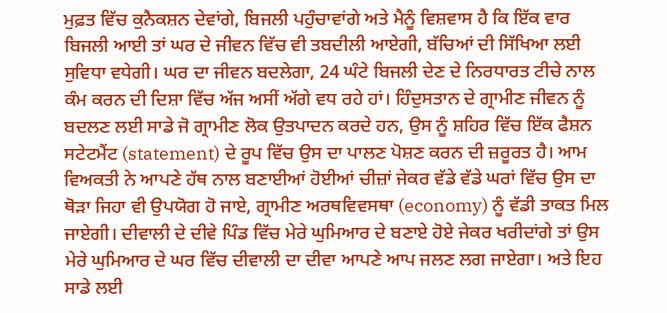ਮੁਫ਼ਤ ਵਿੱਚ ਕੁਨੈਕਸ਼ਨ ਦੇਵਾਂਗੇ, ਬਿਜਲੀ ਪਹੁੰਚਾਵਾਂਗੇ ਅਤੇ ਮੈਨੂੰ ਵਿਸ਼ਵਾਸ ਹੈ ਕਿ ਇੱਕ ਵਾਰ ਬਿਜਲੀ ਆਈ ਤਾਂ ਘਰ ਦੇ ਜੀਵਨ ਵਿੱਚ ਵੀ ਤਬਦੀਲੀ ਆਏਗੀ, ਬੱਚਿਆਂ ਦੀ ਸਿੱਖਿਆ ਲਈ ਸੁਵਿਧਾ ਵਧੇਗੀ। ਘਰ ਦਾ ਜੀਵਨ ਬਦਲੇਗਾ, 24 ਘੰਟੇ ਬਿਜਲੀ ਦੇਣ ਦੇ ਨਿਰਧਾਰਤ ਟੀਚੇ ਨਾਲ ਕੰਮ ਕਰਨ ਦੀ ਦਿਸ਼ਾ ਵਿੱਚ ਅੱਜ ਅਸੀਂ ਅੱਗੇ ਵਧ ਰਹੇ ਹਾਂ। ਹਿੰਦੁਸਤਾਨ ਦੇ ਗ੍ਰਾਮੀਣ ਜੀਵਨ ਨੂੰ ਬਦਲਣ ਲਈ ਸਾਡੇ ਜੋ ਗ੍ਰਾਮੀਣ ਲੋਕ ਉਤਪਾਦਨ ਕਰਦੇ ਹਨ, ਉਸ ਨੂੰ ਸ਼ਹਿਰ ਵਿੱਚ ਇੱਕ ਫੈਸ਼ਨ ਸਟੇਟਮੈਂਟ (statement) ਦੇ ਰੂਪ ਵਿੱਚ ਉਸ ਦਾ ਪਾਲਣ ਪੋਸ਼ਣ ਕਰਨ ਦੀ ਜ਼ਰੂਰਤ ਹੈ। ਆਮ ਵਿਅਕਤੀ ਨੇ ਆਪਣੇ ਹੱਥ ਨਾਲ ਬਣਾਈਆਂ ਹੋਈਆਂ ਚੀਜ਼ਾਂ ਜੇਕਰ ਵੱਡੇ ਵੱਡੇ ਘਰਾਂ ਵਿੱਚ ਉਸ ਦਾ ਥੋੜਾ ਜਿਹਾ ਵੀ ਉਪਯੋਗ ਹੋ ਜਾਏ, ਗ੍ਰਾਮੀਣ ਅਰਥਵਿਵਸਥਾ (economy) ਨੂੰ ਵੱਡੀ ਤਾਕਤ ਮਿਲ ਜਾਏਗੀ। ਦੀਵਾਲੀ ਦੇ ਦੀਵੇ ਪਿੰਡ ਵਿੱਚ ਮੇਰੇ ਘੁਮਿਆਰ ਦੇ ਬਣਾਏ ਹੋਏ ਜੇਕਰ ਖਰੀਦਾਂਗੇ ਤਾਂ ਉਸ ਮੇਰੇ ਘੁਮਿਆਰ ਦੇ ਘਰ ਵਿੱਚ ਦੀਵਾਲੀ ਦਾ ਦੀਵਾ ਆਪਣੇ ਆਪ ਜਲਣ ਲਗ ਜਾਏਗਾ। ਅਤੇ ਇਹ ਸਾਡੇ ਲਈ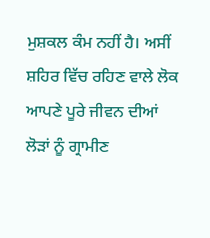ਮੁਸ਼ਕਲ ਕੰਮ ਨਹੀਂ ਹੈ। ਅਸੀਂ ਸ਼ਹਿਰ ਵਿੱਚ ਰਹਿਣ ਵਾਲੇ ਲੋਕ ਆਪਣੇ ਪੂਰੇ ਜੀਵਨ ਦੀਆਂ ਲੋੜਾਂ ਨੂੰ ਗ੍ਰਾਮੀਣ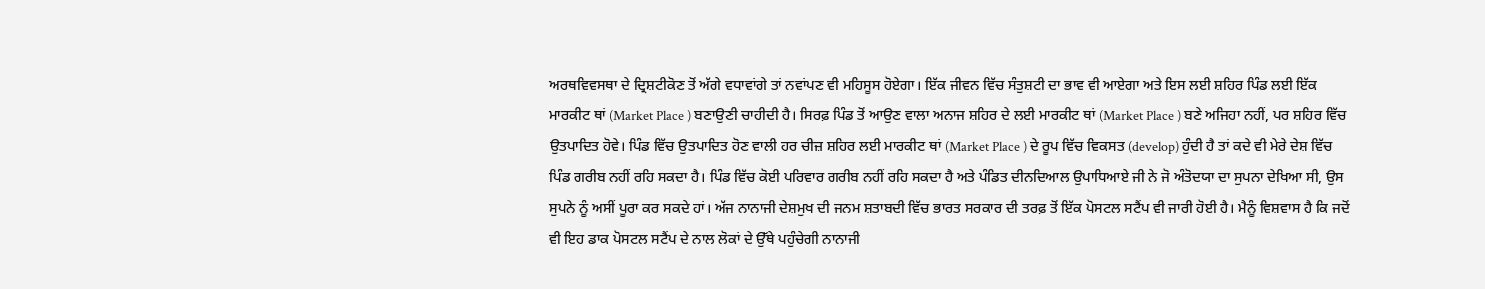ਅਰਥਵਿਵਸਥਾ ਦੇ ਦ੍ਰਿਸ਼ਟੀਕੋਣ ਤੋਂ ਅੱਗੇ ਵਧਾਵਾਂਗੇ ਤਾਂ ਨਵਾਂਪਣ ਵੀ ਮਹਿਸੂਸ ਹੋਏਗਾ। ਇੱਕ ਜੀਵਨ ਵਿੱਚ ਸੰਤੁਸ਼ਟੀ ਦਾ ਭਾਵ ਵੀ ਆਏਗਾ ਅਤੇ ਇਸ ਲਈ ਸ਼ਹਿਰ ਪਿੰਡ ਲਈ ਇੱਕ ਮਾਰਕੀਟ ਥਾਂ (Market Place ) ਬਣਾਉਣੀ ਚਾਹੀਦੀ ਹੈ। ਸਿਰਫ਼ ਪਿੰਡ ਤੋਂ ਆਉਣ ਵਾਲਾ ਅਨਾਜ ਸ਼ਹਿਰ ਦੇ ਲਈ ਮਾਰਕੀਟ ਥਾਂ (Market Place ) ਬਣੇ ਅਜਿਹਾ ਨਹੀਂ, ਪਰ ਸ਼ਹਿਰ ਵਿੱਚ ਉਤਪਾਦਿਤ ਹੋਵੇ। ਪਿੰਡ ਵਿੱਚ ਉਤਪਾਦਿਤ ਹੋਣ ਵਾਲੀ ਹਰ ਚੀਜ਼ ਸ਼ਹਿਰ ਲਈ ਮਾਰਕੀਟ ਥਾਂ (Market Place ) ਦੇ ਰੂਪ ਵਿੱਚ ਵਿਕਸਤ (develop) ਹੁੰਦੀ ਹੈ ਤਾਂ ਕਦੇ ਵੀ ਮੇਰੇ ਦੇਸ਼ ਵਿੱਚ ਪਿੰਡ ਗਰੀਬ ਨਹੀਂ ਰਹਿ ਸਕਦਾ ਹੈ। ਪਿੰਡ ਵਿੱਚ ਕੋਈ ਪਰਿਵਾਰ ਗਰੀਬ ਨਹੀਂ ਰਹਿ ਸਕਦਾ ਹੈ ਅਤੇ ਪੰਡਿਤ ਦੀਨਦਿਆਲ ਉਪਾਧਿਆਏ ਜੀ ਨੇ ਜੋ ਅੰਤੋਦਯਾ ਦਾ ਸੁਪਨਾ ਦੇਖਿਆ ਸੀ, ਉਸ ਸੁਪਨੇ ਨੂੰ ਅਸੀਂ ਪੂਰਾ ਕਰ ਸਕਦੇ ਹਾਂ। ਅੱਜ ਨਾਨਾਜੀ ਦੇਸ਼ਮੁਖ ਦੀ ਜਨਮ ਸ਼ਤਾਬਦੀ ਵਿੱਚ ਭਾਰਤ ਸਰਕਾਰ ਦੀ ਤਰਫ਼ ਤੋਂ ਇੱਕ ਪੋਸਟਲ ਸਟੈਂਪ ਵੀ ਜਾਰੀ ਹੋਈ ਹੈ। ਮੈਨੂੰ ਵਿਸ਼ਵਾਸ ਹੈ ਕਿ ਜਦੋਂ ਵੀ ਇਹ ਡਾਕ ਪੋਸਟਲ ਸਟੈਂਪ ਦੇ ਨਾਲ ਲੋਕਾਂ ਦੇ ਉੱਥੇ ਪਹੁੰਚੇਗੀ ਨਾਨਾਜੀ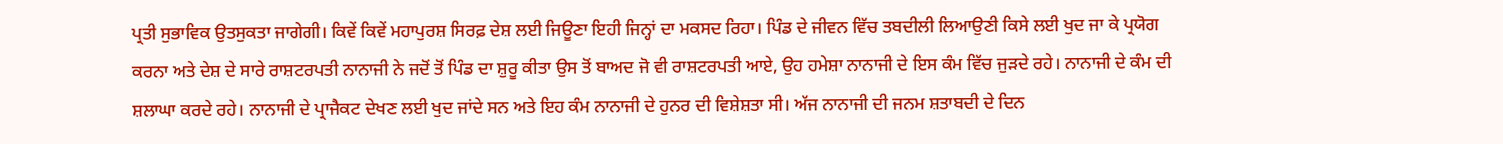ਪ੍ਰਤੀ ਸੁਭਾਵਿਕ ਉਤਸੁਕਤਾ ਜਾਗੇਗੀ। ਕਿਵੇਂ ਕਿਵੇਂ ਮਹਾਪੁਰਸ਼ ਸਿਰਫ਼ ਦੇਸ਼ ਲਈ ਜਿਊਣਾ ਇਹੀ ਜਿਨ੍ਹਾਂ ਦਾ ਮਕਸਦ ਰਿਹਾ। ਪਿੰਡ ਦੇ ਜੀਵਨ ਵਿੱਚ ਤਬਦੀਲੀ ਲਿਆਉਣੀ ਕਿਸੇ ਲਈ ਖੁਦ ਜਾ ਕੇ ਪ੍ਰਯੋਗ ਕਰਨਾ ਅਤੇ ਦੇਸ਼ ਦੇ ਸਾਰੇ ਰਾਸ਼ਟਰਪਤੀ ਨਾਨਾਜੀ ਨੇ ਜਦੋਂ ਤੋਂ ਪਿੰਡ ਦਾ ਸ਼ੁਰੂ ਕੀਤਾ ਉਸ ਤੋਂ ਬਾਅਦ ਜੋ ਵੀ ਰਾਸ਼ਟਰਪਤੀ ਆਏ, ਉਹ ਹਮੇਸ਼ਾ ਨਾਨਾਜੀ ਦੇ ਇਸ ਕੰਮ ਵਿੱਚ ਜੁੜਦੇ ਰਹੇ। ਨਾਨਾਜੀ ਦੇ ਕੰਮ ਦੀ ਸ਼ਲਾਘਾ ਕਰਦੇ ਰਹੇ। ਨਾਨਾਜੀ ਦੇ ਪ੍ਰਾਜੈਕਟ ਦੇਖਣ ਲਈ ਖੁਦ ਜਾਂਦੇ ਸਨ ਅਤੇ ਇਹ ਕੰਮ ਨਾਨਾਜੀ ਦੇ ਹੁਨਰ ਦੀ ਵਿਸ਼ੇਸ਼ਤਾ ਸੀ। ਅੱਜ ਨਾਨਾਜੀ ਦੀ ਜਨਮ ਸ਼ਤਾਬਦੀ ਦੇ ਦਿਨ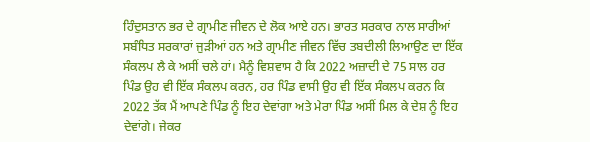ਹਿੰਦੁਸਤਾਨ ਭਰ ਦੇ ਗ੍ਰਾਮੀਣ ਜੀਵਨ ਦੇ ਲੋਕ ਆਏ ਹਨ। ਭਾਰਤ ਸਰਕਾਰ ਨਾਲ ਸਾਰੀਆਂ ਸਬੰਧਿਤ ਸਰਕਾਰਾਂ ਜੁੜੀਆਂ ਹਨ ਅਤੇ ਗ੍ਰਾਮੀਣ ਜੀਵਨ ਵਿੱਚ ਤਬਦੀਲੀ ਲਿਆਉਣ ਦਾ ਇੱਕ ਸੰਕਲਪ ਲੈ ਕੇ ਅਸੀਂ ਚਲੇ ਹਾਂ। ਮੈਨੂੰ ਵਿਸ਼ਵਾਸ ਹੈ ਕਿ 2022 ਅਜ਼ਾਦੀ ਦੇ 75 ਸਾਲ ਹਰ ਪਿੰਡ ਉਹ ਵੀ ਇੱਕ ਸੰਕਲਪ ਕਰਨ, ਹਰ ਪਿੰਡ ਵਾਸੀ ਉਹ ਵੀ ਇੱਕ ਸੰਕਲਪ ਕਰਨ ਕਿ 2022 ਤੱਕ ਮੈਂ ਆਪਣੇ ਪਿੰਡ ਨੂੰ ਇਹ ਦੇਵਾਂਗਾ ਅਤੇ ਮੇਰਾ ਪਿੰਡ ਅਸੀਂ ਮਿਲ ਕੇ ਦੇਸ਼ ਨੂੰ ਇਹ ਦੇਵਾਂਗੇ। ਜੇਕਰ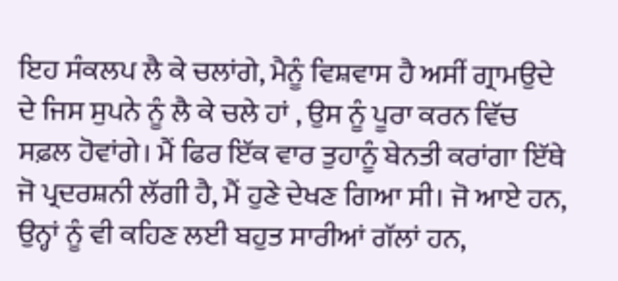ਇਹ ਸੰਕਲਪ ਲੈ ਕੇ ਚਲਾਂਗੇ, ਮੈਨੂੰ ਵਿਸ਼ਵਾਸ ਹੈ ਅਸੀਂ ਗ੍ਰਾਮਉਦੇ ਦੇ ਜਿਸ ਸੁਪਨੇ ਨੂੰ ਲੈ ਕੇ ਚਲੇ ਹਾਂ , ਉਸ ਨੂੰ ਪੂਰਾ ਕਰਨ ਵਿੱਚ ਸਫ਼ਲ ਹੋਵਾਂਗੇ। ਮੈਂ ਫਿਰ ਇੱਕ ਵਾਰ ਤੁਹਾਨੂੰ ਬੇਨਤੀ ਕਰਾਂਗਾ ਇੱਥੇ ਜੋ ਪ੍ਰਦਰਸ਼ਨੀ ਲੱਗੀ ਹੈ, ਮੈਂ ਹੁਣੇ ਦੇਖਣ ਗਿਆ ਸੀ। ਜੋ ਆਏ ਹਨ, ਉਨ੍ਹਾਂ ਨੂੰ ਵੀ ਕਹਿਣ ਲਈ ਬਹੁਤ ਸਾਰੀਆਂ ਗੱਲਾਂ ਹਨ,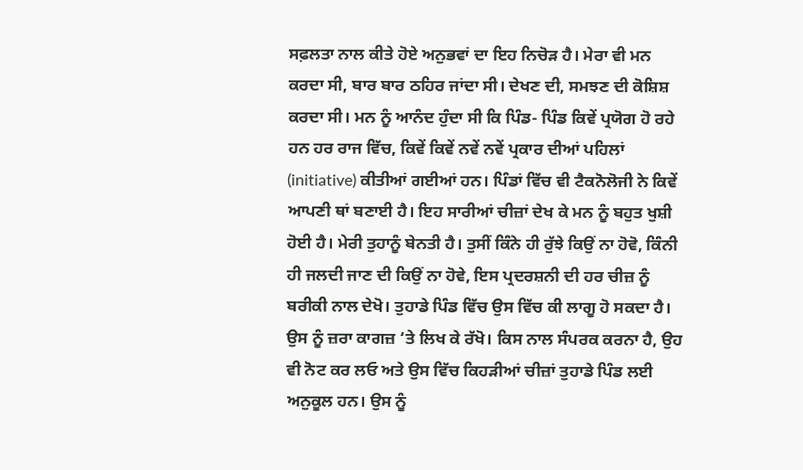ਸਫ਼ਲਤਾ ਨਾਲ ਕੀਤੇ ਹੋਏ ਅਨੁਭਵਾਂ ਦਾ ਇਹ ਨਿਚੋੜ ਹੈ। ਮੇਰਾ ਵੀ ਮਨ ਕਰਦਾ ਸੀ, ਬਾਰ ਬਾਰ ਠਹਿਰ ਜਾਂਦਾ ਸੀ। ਦੇਖਣ ਦੀ, ਸਮਝਣ ਦੀ ਕੋਸ਼ਿਸ਼ ਕਰਦਾ ਸੀ। ਮਨ ਨੂੰ ਆਨੰਦ ਹੁੰਦਾ ਸੀ ਕਿ ਪਿੰਡ- ਪਿੰਡ ਕਿਵੇਂ ਪ੍ਰਯੋਗ ਹੋ ਰਹੇ ਹਨ ਹਰ ਰਾਜ ਵਿੱਚ, ਕਿਵੇਂ ਕਿਵੇਂ ਨਵੇਂ ਨਵੇਂ ਪ੍ਰਕਾਰ ਦੀਆਂ ਪਹਿਲਾਂ (initiative) ਕੀਤੀਆਂ ਗਈਆਂ ਹਨ। ਪਿੰਡਾਂ ਵਿੱਚ ਵੀ ਟੈਕਨੋਲੋਜੀ ਨੇ ਕਿਵੇਂ ਆਪਣੀ ਥਾਂ ਬਣਾਈ ਹੈ। ਇਹ ਸਾਰੀਆਂ ਚੀਜ਼ਾਂ ਦੇਖ ਕੇ ਮਨ ਨੂੰ ਬਹੁਤ ਖੁਸ਼ੀ ਹੋਈ ਹੈ। ਮੇਰੀ ਤੁਹਾਨੂੰ ਬੇਨਤੀ ਹੈ। ਤੁਸੀਂ ਕਿੰਨੇ ਹੀ ਰੁੱਝੇ ਕਿਉਂ ਨਾ ਹੋਵੋ, ਕਿੰਨੀ ਹੀ ਜਲਦੀ ਜਾਣ ਦੀ ਕਿਉਂ ਨਾ ਹੋਵੇ, ਇਸ ਪ੍ਰਦਰਸ਼ਨੀ ਦੀ ਹਰ ਚੀਜ਼ ਨੂੰ ਬਰੀਕੀ ਨਾਲ ਦੇਖੋ। ਤੁਹਾਡੇ ਪਿੰਡ ਵਿੱਚ ਉਸ ਵਿੱਚ ਕੀ ਲਾਗੂ ਹੋ ਸਕਦਾ ਹੈ। ਉਸ ਨੂੰ ਜ਼ਰਾ ਕਾਗਜ਼ ‘ਤੇ ਲਿਖ ਕੇ ਰੱਖੋ। ਕਿਸ ਨਾਲ ਸੰਪਰਕ ਕਰਨਾ ਹੈ, ਉਹ ਵੀ ਨੋਟ ਕਰ ਲਓ ਅਤੇ ਉਸ ਵਿੱਚ ਕਿਹੜੀਆਂ ਚੀਜ਼ਾਂ ਤੁਹਾਡੇ ਪਿੰਡ ਲਈ ਅਨੁਕੂਲ ਹਨ। ਉਸ ਨੂੰ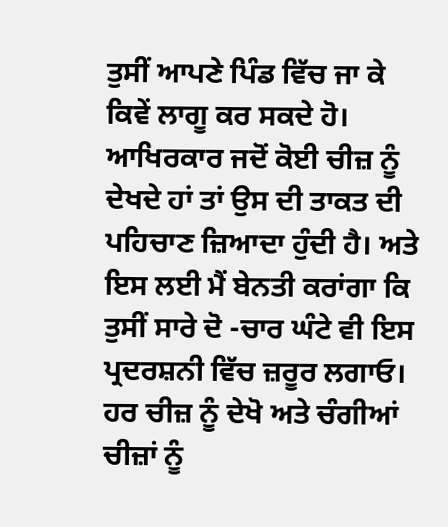ਤੁਸੀਂ ਆਪਣੇ ਪਿੰਡ ਵਿੱਚ ਜਾ ਕੇ ਕਿਵੇਂ ਲਾਗੂ ਕਰ ਸਕਦੇ ਹੋ। ਆਖਿਰਕਾਰ ਜਦੋਂ ਕੋਈ ਚੀਜ਼ ਨੂੰ ਦੇਖਦੇ ਹਾਂ ਤਾਂ ਉਸ ਦੀ ਤਾਕਤ ਦੀ ਪਹਿਚਾਣ ਜ਼ਿਆਦਾ ਹੁੰਦੀ ਹੈ। ਅਤੇ ਇਸ ਲਈ ਮੈਂ ਬੇਨਤੀ ਕਰਾਂਗਾ ਕਿ ਤੁਸੀਂ ਸਾਰੇ ਦੋ -ਚਾਰ ਘੰਟੇ ਵੀ ਇਸ ਪ੍ਰਦਰਸ਼ਨੀ ਵਿੱਚ ਜ਼ਰੂਰ ਲਗਾਓ। ਹਰ ਚੀਜ਼ ਨੂੰ ਦੇਖੋ ਅਤੇ ਚੰਗੀਆਂ ਚੀਜ਼ਾਂ ਨੂੰ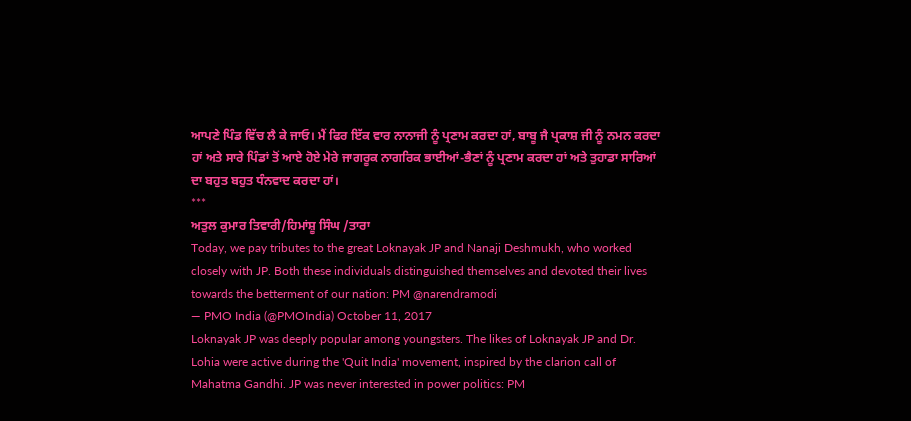ਆਪਣੇ ਪਿੰਡ ਵਿੱਚ ਲੈ ਕੇ ਜਾਓ। ਮੈਂ ਫਿਰ ਇੱਕ ਵਾਰ ਨਾਨਾਜੀ ਨੂੰ ਪ੍ਰਣਾਮ ਕਰਦਾ ਹਾਂ, ਬਾਬੂ ਜੈ ਪ੍ਰਕਾਸ਼ ਜੀ ਨੂੰ ਨਮਨ ਕਰਦਾ ਹਾਂ ਅਤੇ ਸਾਰੇ ਪਿੰਡਾਂ ਤੋਂ ਆਏ ਹੋਏ ਮੇਰੇ ਜਾਗਰੂਕ ਨਾਗਰਿਕ ਭਾਈਆਂ-ਭੈਣਾਂ ਨੂੰ ਪ੍ਰਣਾਮ ਕਰਦਾ ਹਾਂ ਅਤੇ ਤੁਹਾਡਾ ਸਾਰਿਆਂ ਦਾ ਬਹੁਤ ਬਹੁਤ ਧੰਨਵਾਦ ਕਰਦਾ ਹਾਂ।
***
ਅਤੁਲ ਕੁਮਾਰ ਤਿਵਾਰੀ/ਹਿਮਾਂਸ਼ੂ ਸਿੰਘ /ਤਾਰਾ
Today, we pay tributes to the great Loknayak JP and Nanaji Deshmukh, who worked closely with JP. Both these individuals distinguished themselves and devoted their lives towards the betterment of our nation: PM @narendramodi
— PMO India (@PMOIndia) October 11, 2017
Loknayak JP was deeply popular among youngsters. The likes of Loknayak JP and Dr. Lohia were active during the 'Quit India' movement, inspired by the clarion call of Mahatma Gandhi. JP was never interested in power politics: PM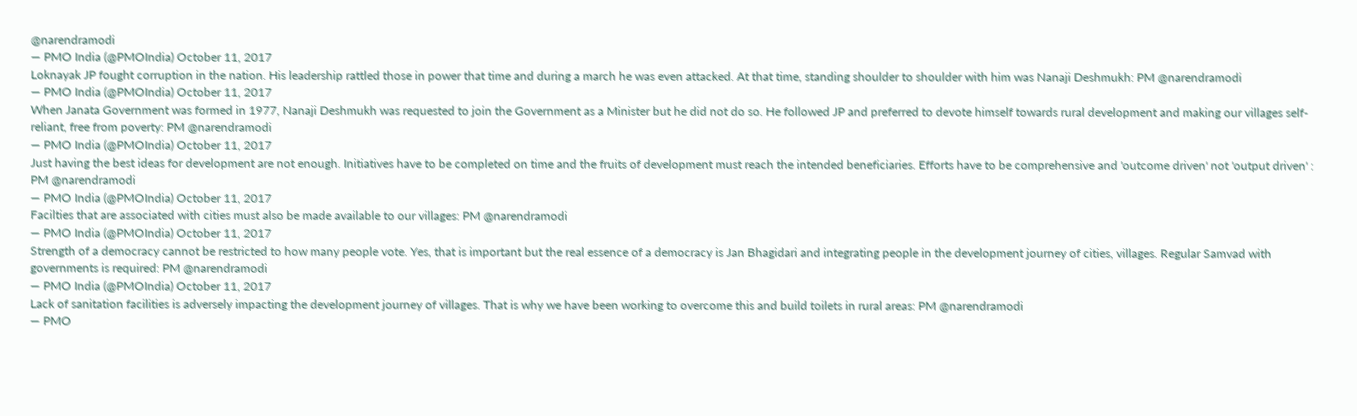@narendramodi
— PMO India (@PMOIndia) October 11, 2017
Loknayak JP fought corruption in the nation. His leadership rattled those in power that time and during a march he was even attacked. At that time, standing shoulder to shoulder with him was Nanaji Deshmukh: PM @narendramodi
— PMO India (@PMOIndia) October 11, 2017
When Janata Government was formed in 1977, Nanaji Deshmukh was requested to join the Government as a Minister but he did not do so. He followed JP and preferred to devote himself towards rural development and making our villages self-reliant, free from poverty: PM @narendramodi
— PMO India (@PMOIndia) October 11, 2017
Just having the best ideas for development are not enough. Initiatives have to be completed on time and the fruits of development must reach the intended beneficiaries. Efforts have to be comprehensive and 'outcome driven' not 'output driven' : PM @narendramodi
— PMO India (@PMOIndia) October 11, 2017
Facilties that are associated with cities must also be made available to our villages: PM @narendramodi
— PMO India (@PMOIndia) October 11, 2017
Strength of a democracy cannot be restricted to how many people vote. Yes, that is important but the real essence of a democracy is Jan Bhagidari and integrating people in the development journey of cities, villages. Regular Samvad with governments is required: PM @narendramodi
— PMO India (@PMOIndia) October 11, 2017
Lack of sanitation facilities is adversely impacting the development journey of villages. That is why we have been working to overcome this and build toilets in rural areas: PM @narendramodi
— PMO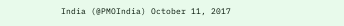India (@PMOIndia) October 11, 2017